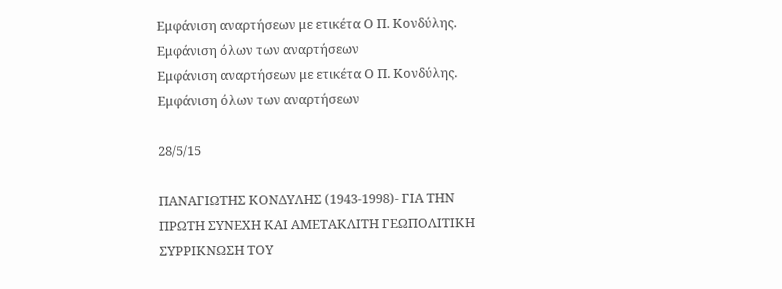Εμφάνιση αναρτήσεων με ετικέτα Ο Π. Κονδύλης. Εμφάνιση όλων των αναρτήσεων
Εμφάνιση αναρτήσεων με ετικέτα Ο Π. Κονδύλης. Εμφάνιση όλων των αναρτήσεων

28/5/15

ΠΑΝΑΓΙΩΤΗΣ ΚΟΝΔΥΛΗΣ (1943-1998)- ΓΙΑ ΤΗΝ ΠΡΩΤΗ ΣΥΝΕΧΗ ΚΑΙ ΑΜΕΤΑΚΛΙΤΗ ΓΕΩΠΟΛΙΤΙΚΗ ΣΥΡΡΙΚΝΩΣΗ ΤΟΥ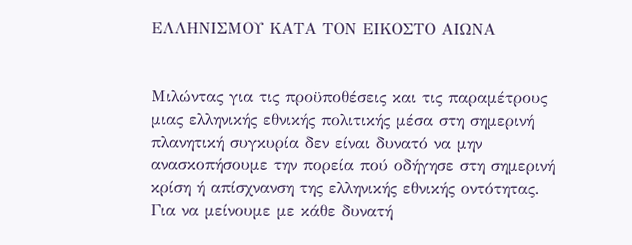ΕΛΛΗΝΙΣΜΟΥ ΚΑΤΑ ΤΟΝ ΕΙΚΟΣΤΟ ΑΙΩΝΑ


Μιλώντας για τις προϋποθέσεις και τις παραμέτρους μιας ελληνικής εθνικής πολιτικής μέσα στη σημερινή πλανητική συγκυρία δεν είναι δυνατό να μην ανασκοπήσουμε την πορεία πού οδήγησε στη σημερινή κρίση ή απίσχνανση της ελληνικής εθνικής οντότητας.
Για να μείνουμε με κάθε δυνατή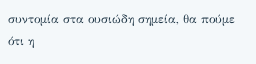συντομία στα ουσιώδη σημεία, θα πούμε ότι η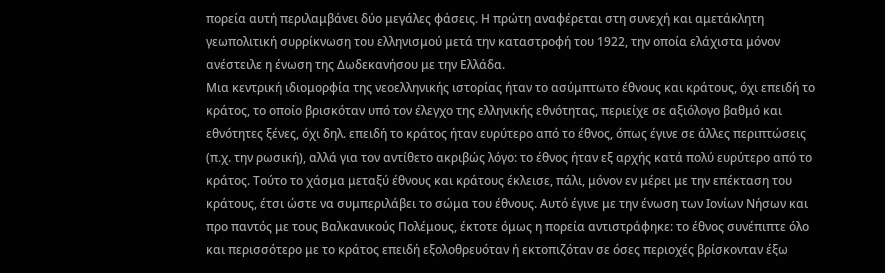πορεία αυτή περιλαμβάνει δύο μεγάλες φάσεις. Η πρώτη αναφέρεται στη συνεχή και αμετάκλητη γεωπολιτική συρρίκνωση του ελληνισμού μετά την καταστροφή του 1922, την οποία ελάχιστα μόνον ανέστειλε η ένωση της Δωδεκανήσου με την Ελλάδα.
Μια κεντρική ιδιομορφία της νεοελληνικής ιστορίας ήταν το ασύμπτωτο έθνους και κράτους, όχι επειδή το κράτος, το οποίο βρισκόταν υπό τον έλεγχο της ελληνικής εθνότητας, περιείχε σε αξιόλογο βαθμό και εθνότητες ξένες, όχι δηλ. επειδή το κράτος ήταν ευρύτερο από το έθνος, όπως έγινε σε άλλες περιπτώσεις (π.χ. την ρωσική), αλλά για τον αντίθετο ακριβώς λόγο: το έθνος ήταν εξ αρχής κατά πολύ ευρύτερο από το κράτος. Τούτο το χάσμα μεταξύ έθνους και κράτους έκλεισε, πάλι, μόνον εν μέρει με την επέκταση του κράτους, έτσι ώστε να συμπεριλάβει το σώμα του έθνους. Αυτό έγινε με την ένωση των Ιονίων Νήσων και προ παντός με τους Βαλκανικούς Πολέμους, έκτοτε όμως η πορεία αντιστράφηκε: το έθνος συνέπιπτε όλο και περισσότερο με το κράτος επειδή εξολοθρευόταν ή εκτοπιζόταν σε όσες περιοχές βρίσκονταν έξω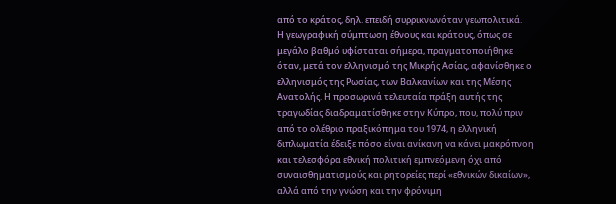από το κράτος, δηλ. επειδή συρρικνωνόταν γεωπολιτικά.
Η γεωγραφική σύμπτωση έθνους και κράτους, όπως σε μεγάλο βαθμό υφίσταται σήμερα, πραγματοποιήθηκε όταν, μετά τον ελληνισμό της Μικρής Ασίας, αφανίσθηκε ο ελληνισμός της Ρωσίας, των Βαλκανίων και της Μέσης Ανατολής. Η προσωρινά τελευταία πράξη αυτής της τραγωδίας διαδραματίσθηκε στην Κύπρο, που, πολύ πριν από το ολέθριο πραξικόπημα του 1974, η ελληνική διπλωματία έδειξε πόσο είναι ανίκανη να κάνει μακρόπνοη και τελεσφόρα εθνική πολιτική εμπνεόμενη όχι από συναισθηματισμούς και ρητορείες περί «εθνικών δικαίων», αλλά από την γνώση και την φρόνιμη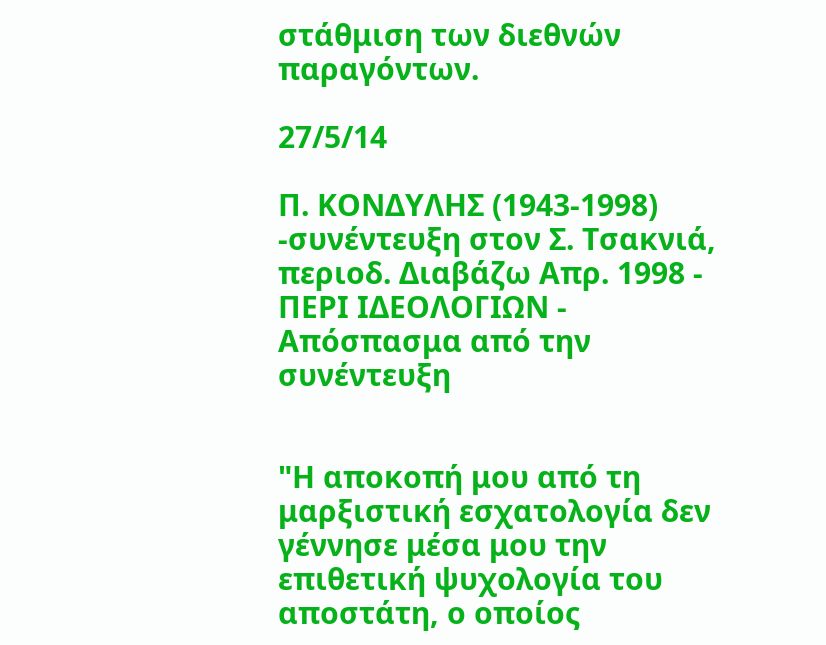στάθμιση των διεθνών παραγόντων.

27/5/14

Π. ΚΟΝΔΥΛΗΣ (1943-1998) -συνέντευξη στον Σ. Τσακνιά, περιοδ. Διαβάζω Απρ. 1998 - ΠΕΡΙ ΙΔΕΟΛΟΓΙΩΝ - Απόσπασμα από την συνέντευξη


"Η αποκοπή μου από τη μαρξιστική εσχατολογία δεν γέννησε μέσα μου την επιθετική ψυχολογία του αποστάτη, ο οποίος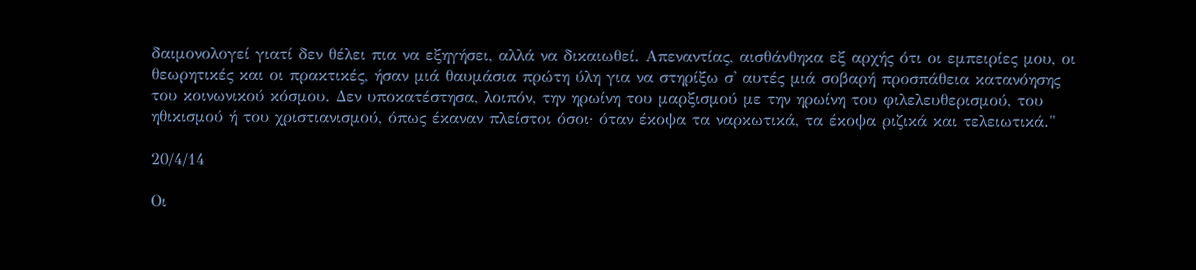δαιμονολογεί γιατί δεν θέλει πια να εξηγήσει, αλλά να δικαιωθεί. Απεναντίας, αισθάνθηκα εξ αρχής ότι οι εμπειρίες μου, οι θεωρητικές και οι πρακτικές, ήσαν μιά θαυμάσια πρώτη ύλη για να στηρίξω σ' αυτές μιά σοβαρή προσπάθεια κατανόησης του κοινωνικού κόσμου. Δεν υποκατέστησα, λοιπόν, την ηρωίνη του μαρξισμού με την ηρωίνη του φιλελευθερισμού, του ηθικισμού ή του χριστιανισμού, όπως έκαναν πλείστοι όσοι· όταν έκοψα τα ναρκωτικά, τα έκοψα ριζικά και τελειωτικά."

20/4/14

Οι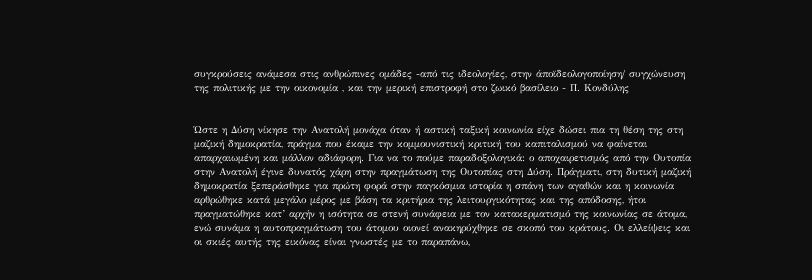συγκρούσεις ανάμεσα στις ανθρώπινες ομάδες -από τις ιδεολογίες, στην άποϊδεολογοποίηση/ συγχώνευση της πολιτικής με την οικονομία , και την μερική επιστροφή στο ζωικό βασίλειο - Π. Κονδύλης


Ώστε η Δύση νίκησε την Ανατολή μονάχα όταν ή αστική ταξική κοινωνία είχε δώσει πια τη θέση της στη μαζική δημοκρατία, πράγμα που έκαμε την κομμουνιστική κριτική του καπιταλισμού να φαίνεται απαρχαιωμένη και μάλλον αδιάφορη. Για να το πούμε παραδοξολογικά: ο αποχαιρετισμός από την Ουτοπία στην Ανατολή έγινε δυνατός χάρη στην πραγμάτωση της Ουτοπίας στη Δύση. Πράγματι, στη δυτική μαζική δημοκρατία ξεπεράσθηκε για πρώτη φορά στην παγκόσμια ιστορία η σπάνη των αγαθών και η κοινωνία αρθρώθηκε κατά μεγάλο μέρος με βάση τα κριτήρια της λειτουργικότητας και της απόδοσης, ήτοι πραγματώθηκε κατ’ αρχήν η ισότητα σε στενή συνάφεια με τον κατακερματισμό της κοινωνίας σε άτομα, ενώ συνάμα η αυτοπραγμάτωση του άτομου οιονεί ανακηρύχθηκε σε σκοπό του κράτους. Οι ελλείψεις και οι σκιές αυτής της εικόνας είναι γνωστές με το παραπάνω,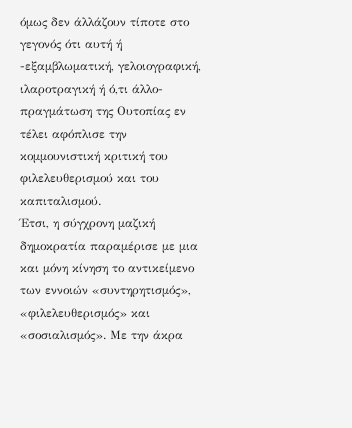όμως δεν άλλάζουν τίποτε στο γεγονός ότι αυτή ή -εξαμβλωματική, γελοιογραφική, ιλαροτραγική ή ό,τι άλλο- πραγμάτωση της Ουτοπίας εν τέλει αφόπλισε την κομμουνιστική κριτική του φιλελευθερισμού και του καπιταλισμού.
Έτσι, η σύγχρονη μαζική δημοκρατία παραμέρισε με μια και μόνη κίνηση το αντικείμενο των εννοιών «συντηρητισμός», «φιλελευθερισμός» και «σοσιαλισμός». Με την άκρα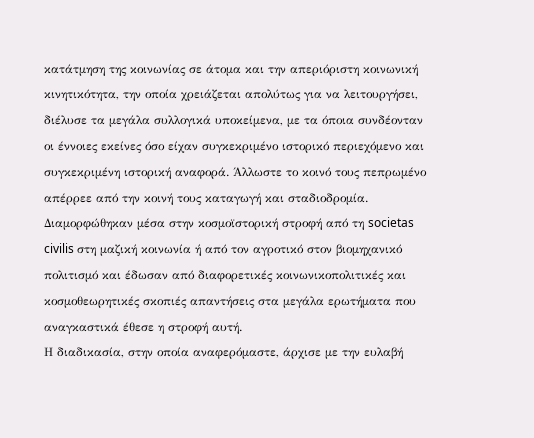κατάτμηση της κοινωνίας σε άτομα και την απεριόριστη κοινωνική κινητικότητα, την οποία χρειάζεται απολύτως για να λειτουργήσει, διέλυσε τα μεγάλα συλλογικά υποκείμενα, με τα όποια συνδέονταν οι έννοιες εκείνες όσο είχαν συγκεκριμένο ιστορικό περιεχόμενο και συγκεκριμένη ιστορική αναφορά. Άλλωστε το κοινό τους πεπρωμένο απέρρεε από την κοινή τους καταγωγή και σταδιοδρομία. Διαμορφώθηκαν μέσα στην κοσμοϊστορική στροφή από τη societas civilis στη μαζική κοινωνία ή από τον αγροτικό στον βιομηχανικό πολιτισμό και έδωσαν από διαφορετικές κοινωνικοπολιτικές και κοσμοθεωρητικές σκοπιές απαντήσεις στα μεγάλα ερωτήματα που αναγκαστικά έθεσε η στροφή αυτή.
Η διαδικασία, στην οποία αναφερόμαστε, άρχισε με την ευλαβή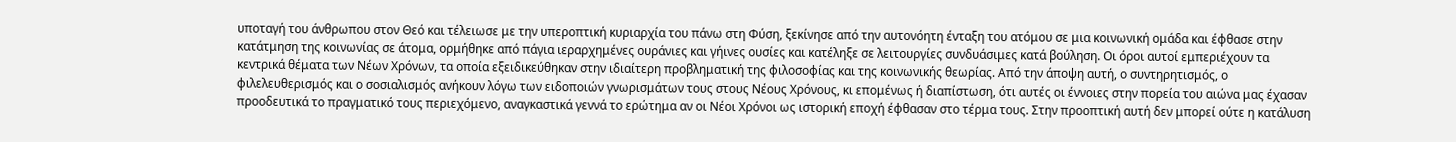υποταγή του άνθρωπου στον Θεό και τέλειωσε με την υπεροπτική κυριαρχία του πάνω στη Φύση, ξεκίνησε από την αυτονόητη ένταξη του ατόμου σε μια κοινωνική ομάδα και έφθασε στην κατάτμηση της κοινωνίας σε άτομα, ορμήθηκε από πάγια ιεραρχημένες ουράνιες και γήινες ουσίες και κατέληξε σε λειτουργίες συνδυάσιμες κατά βούληση. Οι όροι αυτοί εμπεριέχουν τα κεντρικά θέματα των Νέων Χρόνων, τα οποία εξειδικεύθηκαν στην ιδιαίτερη προβληματική της φιλοσοφίας και της κοινωνικής θεωρίας. Από την άποψη αυτή, ο συντηρητισμός, ο φιλελευθερισμός και ο σοσιαλισμός ανήκουν λόγω των ειδοποιών γνωρισμάτων τους στους Νέους Χρόνους, κι επομένως ή διαπίστωση, ότι αυτές οι έννοιες στην πορεία του αιώνα μας έχασαν προοδευτικά το πραγματικό τους περιεχόμενο, αναγκαστικά γεννά το ερώτημα αν οι Νέοι Χρόνοι ως ιστορική εποχή έφθασαν στο τέρμα τους. Στην προοπτική αυτή δεν μπορεί ούτε η κατάλυση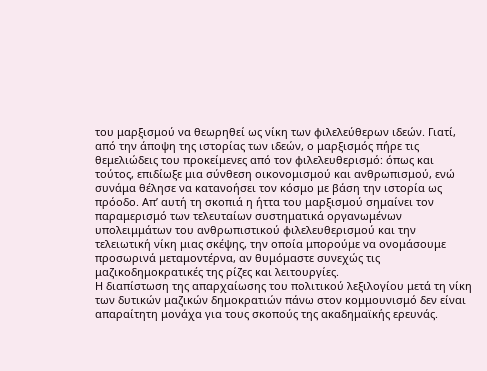του μαρξισμού να θεωρηθεί ως νίκη των φιλελεύθερων ιδεών. Γιατί, από την άποψη της ιστορίας των ιδεών, ο μαρξισμός πήρε τις θεμελιώδεις του προκείμενες από τον φιλελευθερισμό: όπως και τούτος, επιδίωξε μια σύνθεση οικονομισμού και ανθρωπισμού, ενώ συνάμα θέλησε να κατανοήσει τον κόσμο με βάση την ιστορία ως πρόοδο. Απ’ αυτή τη σκοπιά η ήττα του μαρξισμού σημαίνει τον παραμερισμό των τελευταίων συστηματικά οργανωμένων υπολειμμάτων του ανθρωπιστικού φιλελευθερισμού και την τελειωτική νίκη μιας σκέψης, την οποία μπορούμε να ονομάσουμε προσωρινά μεταμοντέρνα, αν θυμόμαστε συνεχώς τις μαζικοδημοκρατικές της ρίζες και λειτουργίες.
Η διαπίστωση της απαρχαίωσης του πολιτικού λεξιλογίου μετά τη νίκη των δυτικών μαζικών δημοκρατιών πάνω στον κομμουνισμό δεν είναι απαραίτητη μονάχα για τους σκοπούς της ακαδημαϊκής ερευνάς.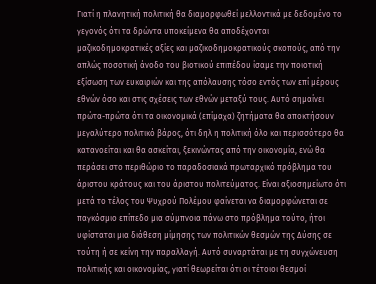Γιατί η πλανητική πολιτική θα διαμορφωθεί μελλοντικά με δεδομένο το γεγονός ότι τα δρώντα υποκείμενα θα αποδέχονται μαζικοδημοκρατικές αξίες και μαζικοδημοκρατικούς σκοπούς, από την απλώς ποσοτική άνοδο του βιοτικού επιπέδου ίσαμε την ποιοτική εξίσωση των ευκαιριών και της απόλαυσης τόσο εντός των επί μέρους εθνών όσο και στις σχέσεις των εθνών μεταξύ τους. Αυτό σημαίνει πρώτα-πρώτα ότι τα οικονομικά (επίμαχα) ζητήματα θα αποκτήσουν μεγαλύτερο πολιτικό βάρος, ότι δηλ η πολιτική όλο και περισσότερο θα κατανοείται και θα ασκείται, ξεκινώντας από την οικονομία, ενώ θα περάσει στο περιθώριο το παραδοσιακά πρωταρχικό πρόβλημα του άριστου κράτους και του άριστου πολιτεύματος. Είναι αξιοσημείωτο ότι μετά το τέλος του Ψυχρού Πολέμου φαίνεται να διαμορφώνεται σε παγκόσμιο επίπεδο μια σύμπνοια πάνω στο πρόβλημα τούτο, ήτοι υφίσταται μια διάθεση μίμησης των πολιτικών θεσμών της Δύσης σε τούτη ή σε κείνη την παραλλαγή. Αυτό συναρτάται με τη συγχώνευση πολιτικής και οικονομίας, γιατί θεωρείται ότι οι τέτοιοι θεσμοί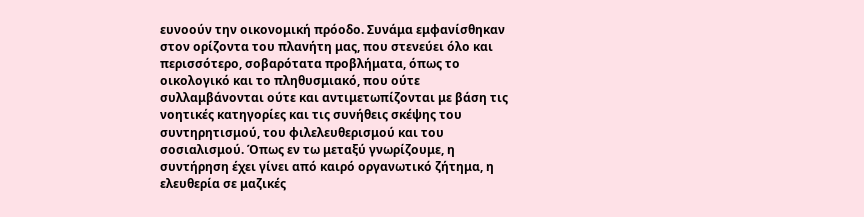ευνοούν την οικονομική πρόοδο. Συνάμα εμφανίσθηκαν στον ορίζοντα του πλανήτη μας, που στενεύει όλο και περισσότερο, σοβαρότατα προβλήματα, όπως το οικολογικό και το πληθυσμιακό, που ούτε συλλαμβάνονται ούτε και αντιμετωπίζονται με βάση τις νοητικές κατηγορίες και τις συνήθεις σκέψης του συντηρητισμού, του φιλελευθερισμού και του σοσιαλισμού. Όπως εν τω μεταξύ γνωρίζουμε, η συντήρηση έχει γίνει από καιρό οργανωτικό ζήτημα, η ελευθερία σε μαζικές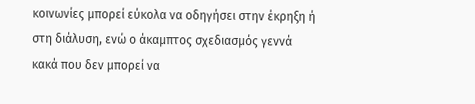κοινωνίες μπορεί εύκολα να οδηγήσει στην έκρηξη ή στη διάλυση, ενώ ο άκαμπτος σχεδιασμός γεννά κακά που δεν μπορεί να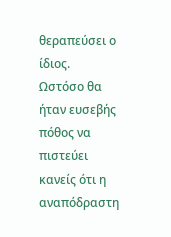θεραπεύσει ο ίδιος.
Ωστόσο θα ήταν ευσεβής πόθος να πιστεύει κανείς ότι η αναπόδραστη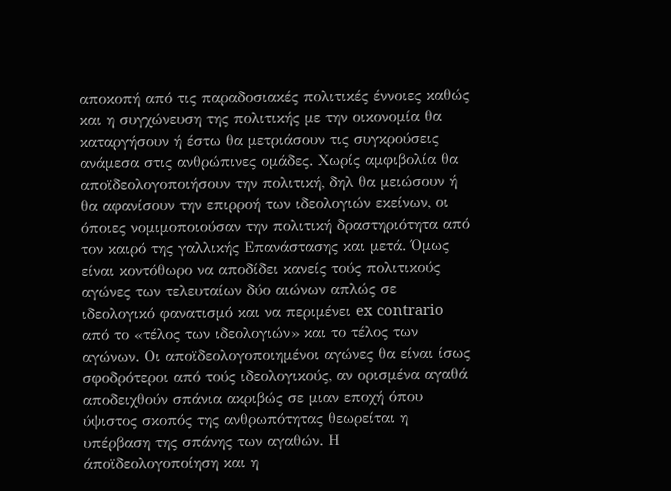αποκοπή από τις παραδοσιακές πολιτικές έννοιες καθώς και η συγχώνευση της πολιτικής με την οικονομία θα καταργήσουν ή έστω θα μετριάσουν τις συγκρούσεις ανάμεσα στις ανθρώπινες ομάδες. Χωρίς αμφιβολία θα αποϊδεολογοποιήσουν την πολιτική, δηλ θα μειώσουν ή θα αφανίσουν την επιρροή των ιδεολογιών εκείνων, οι όποιες νομιμοποιούσαν την πολιτική δραστηριότητα από τον καιρό της γαλλικής Επανάστασης και μετά. Όμως είναι κοντόθωρο να αποδίδει κανείς τούς πολιτικούς αγώνες των τελευταίων δύο αιώνων απλώς σε ιδεολογικό φανατισμό και να περιμένει ex contrario από το «τέλος των ιδεολογιών» και το τέλος των αγώνων. Οι αποϊδεολογοποιημένοι αγώνες θα είναι ίσως σφοδρότεροι από τούς ιδεολογικούς, αν ορισμένα αγαθά αποδειχθούν σπάνια ακριβώς σε μιαν εποχή όπου ύψιστος σκοπός της ανθρωπότητας θεωρείται η υπέρβαση της σπάνης των αγαθών. Η άποϊδεολογοποίηση και η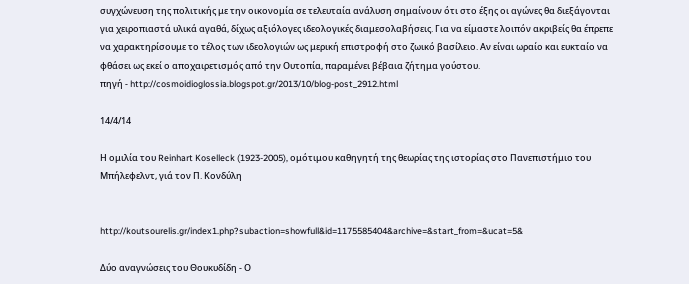συγχώνευση της πολιτικής με την οικονομία σε τελευταία ανάλυση σημαίνουν ότι στο έξης οι αγώνες θα διεξάγονται για χειροπιαστά υλικά αγαθά, δίχως αξιόλογες ιδεολογικές διαμεσολαβήσεις. Για να είμαστε λοιπόν ακριβείς θα έπρεπε να χαρακτηρίσουμε το τέλος των ιδεολογιών ως μερική επιστροφή στο ζωικό βασίλειο. Αν είναι ωραίο και ευκταίο να φθάσει ως εκεί ο αποχαιρετισμός από την Ουτοπία, παραμένει βέβαια ζήτημα γούστου.
πηγή - http://cosmoidioglossia.blogspot.gr/2013/10/blog-post_2912.html

14/4/14

Η ομιλία του Reinhart Koselleck (1923-2005), ομότιμου καθηγητή της θεωρίας της ιστορίας στο Πανεπιστήμιο του Μπήλεφελντ, γιά τον Π. Κονδύλη


http://koutsourelis.gr/index1.php?subaction=showfull&id=1175585404&archive=&start_from=&ucat=5&

Δύο αναγνώσεις του Θουκυδίδη - Ο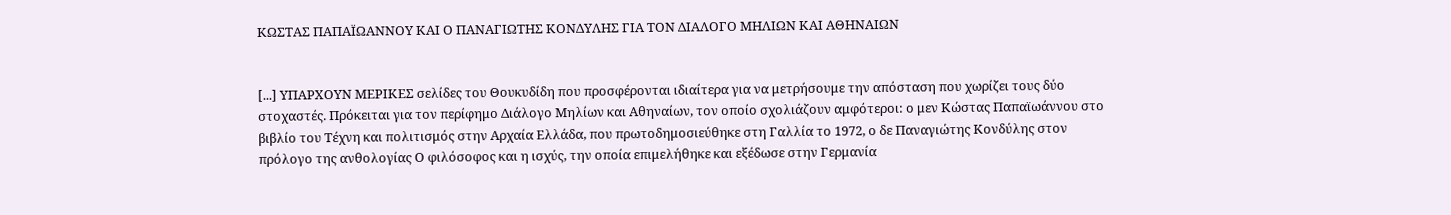ΚΩΣΤΑΣ ΠΑΠΑΪΩΑΝΝΟΥ ΚΑΙ Ο ΠΑΝΑΓΙΩΤΗΣ ΚΟΝΔΥΛΗΣ ΓΙΑ ΤΟΝ ΔΙΑΛΟΓΟ ΜΗΛΙΩΝ ΚΑΙ ΑΘΗΝΑΙΩΝ


[...] ΥΠΑΡΧΟΥΝ ΜΕΡΙΚΕΣ σελίδες του Θουκυδίδη που προσφέρονται ιδιαίτερα για να μετρήσουμε την απόσταση που χωρίζει τους δύο στοχαστές. Πρόκειται για τον περίφημο Διάλογο Μηλίων και Αθηναίων, τον οποίο σχολιάζουν αμφότεροι: ο μεν Κώστας Παπαϊωάννου στο βιβλίο του Τέχνη και πολιτισμός στην Αρχαία Ελλάδα, που πρωτοδημοσιεύθηκε στη Γαλλία το 1972, ο δε Παναγιώτης Κονδύλης στον πρόλογο της ανθολογίας Ο φιλόσοφος και η ισχύς, την οποία επιμελήθηκε και εξέδωσε στην Γερμανία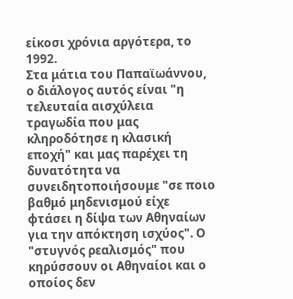είκοσι χρόνια αργότερα, το 1992.
Στα μάτια του Παπαϊωάννου, ο διάλογος αυτός είναι "η τελευταία αισχύλεια τραγωδία που μας κληροδότησε η κλασική εποχή" και μας παρέχει τη δυνατότητα να συνειδητοποιήσουμε "σε ποιο βαθμό μηδενισμού είχε φτάσει η δίψα των Αθηναίων για την απόκτηση ισχύος". Ο "στυγνός ρεαλισμός" που κηρύσσουν οι Αθηναίοι και ο οποίος δεν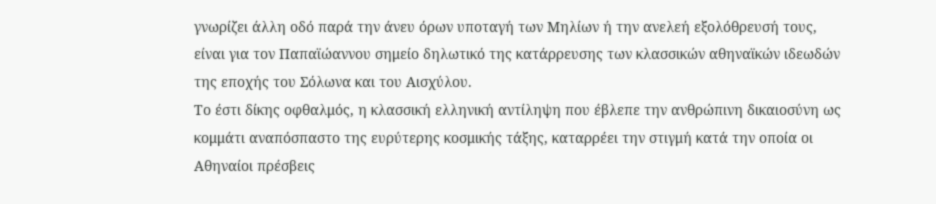γνωρίζει άλλη οδό παρά την άνευ όρων υποταγή των Μηλίων ή την ανελεή εξολόθρευσή τους, είναι για τον Παπαϊώαννου σημείο δηλωτικό της κατάρρευσης των κλασσικών αθηναϊκών ιδεωδών της εποχής του Σόλωνα και του Αισχύλου.
Το έστι δίκης οφθαλμός, η κλασσική ελληνική αντίληψη που έβλεπε την ανθρώπινη δικαιοσύνη ως κομμάτι αναπόσπαστο της ευρύτερης κοσμικής τάξης, καταρρέει την στιγμή κατά την οποία οι Αθηναίοι πρέσβεις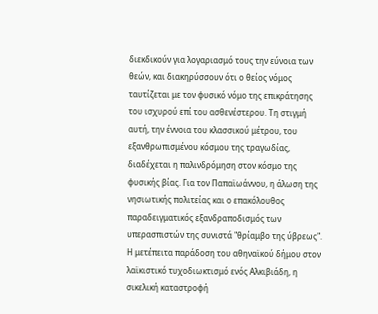διεκδικούν για λογαριασμό τους την εύνοια των θεών, και διακηρύσσουν ότι ο θείος νόμος ταυτίζεται με τον φυσικό νόμο της επικράτησης του ισχυρού επί του ασθενέστερου. Τη στιγμή αυτή, την έννοια του κλασσικού μέτρου, του εξανθρωπισμένου κόσμου της τραγωδίας, διαδέχεται η παλινδρόμηση στον κόσμο της φυσικής βίας. Για τον Παπαϊωάννου, η άλωση της νησιωτικής πολιτείας και ο επακόλουθος παραδειγματικός εξανδραποδισμός των υπερασπιστών της συνιστά "θρίαμβο της ύβρεως". Η μετέπειτα παράδοση του αθηναϊκού δήμου στον λαϊκιστικό τυχοδιωκτισμό ενός Αλκιβιάδη, η σικελική καταστροφή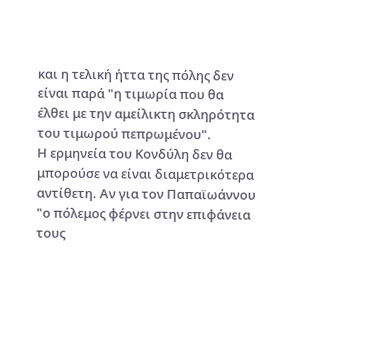και η τελική ήττα της πόλης δεν είναι παρά "η τιμωρία που θα έλθει με την αμείλικτη σκληρότητα του τιμωρού πεπρωμένου".
Η ερμηνεία του Κονδύλη δεν θα μπορούσε να είναι διαμετρικότερα αντίθετη. Αν για τον Παπαϊωάννου "ο πόλεμος φέρνει στην επιφάνεια τους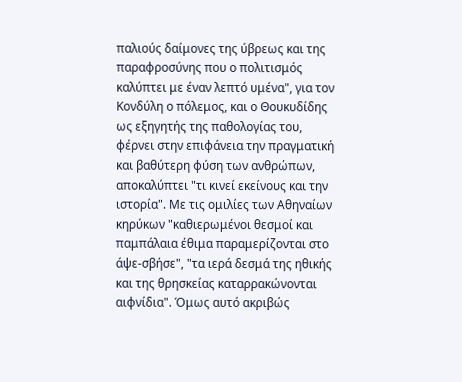παλιούς δαίμονες της ύβρεως και της παραφροσύνης που ο πολιτισμός καλύπτει με έναν λεπτό υμένα", για τον Κονδύλη ο πόλεμος, και ο Θουκυδίδης ως εξηγητής της παθολογίας του, φέρνει στην επιφάνεια την πραγματική και βαθύτερη φύση των ανθρώπων, αποκαλύπτει "τι κινεί εκείνους και την ιστορία". Με τις ομιλίες των Αθηναίων κηρύκων "καθιερωμένοι θεσμοί και παμπάλαια έθιμα παραμερίζονται στο άψε-σβήσε", "τα ιερά δεσμά της ηθικής και της θρησκείας καταρρακώνονται αιφνίδια". Όμως αυτό ακριβώς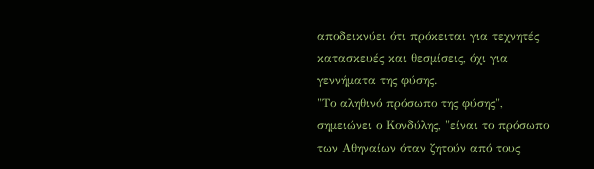αποδεικνύει ότι πρόκειται για τεχνητές κατασκευές και θεσμίσεις, όχι για γεννήματα της φύσης.
"Το αληθινό πρόσωπο της φύσης", σημειώνει ο Κονδύλης, "είναι το πρόσωπο των Αθηναίων όταν ζητούν από τους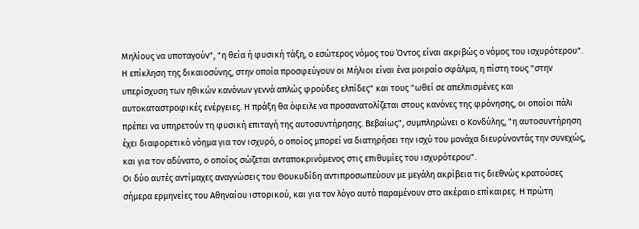Μηλίους να υποταγούν", "η θεία ή φυσική τάξη, ο εσώτερος νόμος του Όντος είναι ακριβώς ο νόμος του ισχυρότερου". Η επίκληση της δικαιοσύνης, στην οποία προσφεύγουν οι Μήλιοι είναι ένα μοιραίο σφάλμα, η πίστη τους "στην υπερίσχυση των ηθικών κανόνων γεννά απλώς φρούδες ελπίδες" και τους "ωθεί σε απελπισμένες και αυτοκαταστροφικές ενέργειες. Η πράξη θα όφειλε να προσανατολίζεται στους κανόνες της φρόνησης, οι οποίοι πάλι πρέπει να υπηρετούν τη φυσική επιταγή της αυτοσυντήρησης. Βεβαίως", συμπληρώνει ο Κονδύλης, "η αυτοσυντήρηση έχει διαφορετικό νόημα για τον ισχυρό, ο οποίος μπορεί να διατηρήσει την ισχύ του μονάχα διευρύνοντάς την συνεχώς, και για τον αδύνατο, ο οποίος σώζεται ανταποκρινόμενος στις επιθυμίες του ισχυρότερου".
Οι δύο αυτές αντίμαχες αναγνώσεις του Θουκυδίδη αντιπροσωπεύουν με μεγάλη ακρίβεια τις διεθνώς κρατούσες σήμερα ερμηνείες του Αθηναίου ιστορικού, και για τον λόγο αυτό παραμένουν στο ακέραιο επίκαιρες. Η πρώτη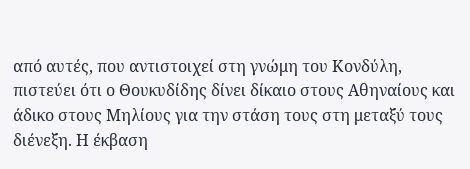από αυτές, που αντιστοιχεί στη γνώμη του Κονδύλη, πιστεύει ότι ο Θουκυδίδης δίνει δίκαιο στους Αθηναίους και άδικο στους Μηλίους για την στάση τους στη μεταξύ τους διένεξη. Η έκβαση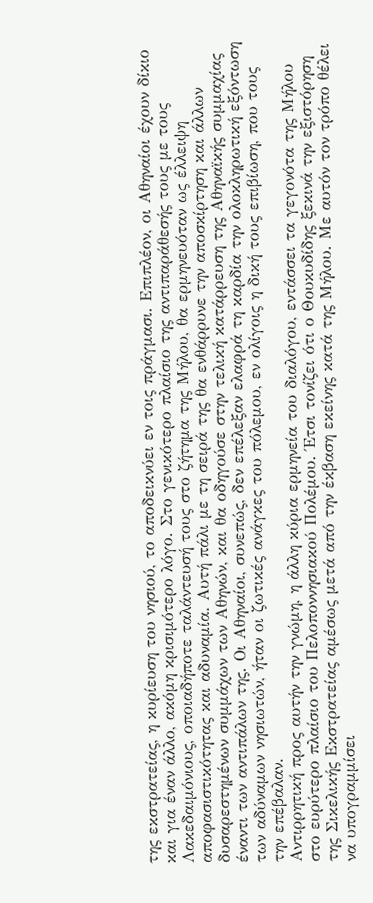της εκστρατείας, η κυρίευση του νησιού, το αποδεικνύει εν τοις πράγμασι. Επιπλέον, οι Αθηναίοι έχουν δίκιο και για έναν άλλο, ακόμη κρισιμότερο λόγο. Στο γενικότερο πλαίσιο της αντιπαράθεσής τους με τους Λακεδαιμόνιους, οποιαδήποτε ταλάντευσή τους στο ζήτημα της Μήλου, θα ερμηνευόταν ως έλλειψη αποφασιστικότητας και αδυναμία. Αυτή πάλι με τη σειρά της θα ενθάρρυνε την αποσκίρτηση και άλλων δυσαρεστημένων συμμάχων των Αθηνών, και θα οδηγούσε στην τελική κατάρρευση της Αθηναϊκής συμμαχίας έναντι των αντιπάλων της. Οι Αθηναίοι, συνεπώς, δεν επέλεξαν ελαφρά τη καρδία την ολοκληρωτική εξόντωση των αδύναμων νησιωτών, ήταν οι ζωτικές ανάγκες του πόλεμου, εν ολίγοις η δική τους επιβίωση, που τους την επέβαλαν.
Αντιρρητική προς αυτήν την γνώμη, η άλλη κύρια ερμηνεία του διαλόγου, εντάσσει τα γεγονότα της Μήλου στο ευρύτερο πλαίσιο του Πελοποννησιακού Πολέμου. Έτσι τονίζει ότι ο Θουκυδίδης ξεκινά την εξιστόρηση της Σικελικής Εκστρατείας αμέσως μετά από την έκβαση εκείνης κατά της Μήλου. Με αυτόν τον τρόπο θέλει να υπογραμμίσει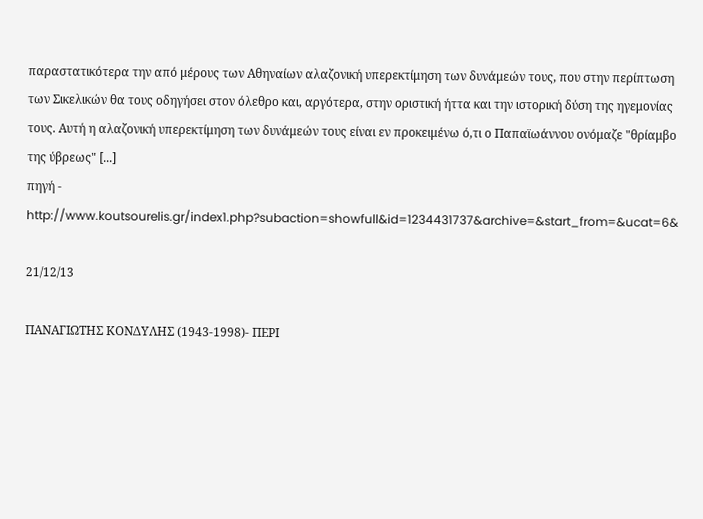παραστατικότερα την από μέρους των Αθηναίων αλαζονική υπερεκτίμηση των δυνάμεών τους, που στην περίπτωση των Σικελικών θα τους οδηγήσει στον όλεθρο και, αργότερα, στην οριστική ήττα και την ιστορική δύση της ηγεμονίας τους. Αυτή η αλαζονική υπερεκτίμηση των δυνάμεών τους είναι εν προκειμένω ό,τι ο Παπαϊωάννου ονόμαζε "θρίαμβο της ύβρεως" [...]
πηγή - http://www.koutsourelis.gr/index1.php?subaction=showfull&id=1234431737&archive=&start_from=&ucat=6&

21/12/13

ΠΑΝΑΓΙΩΤΗΣ ΚΟΝΔΥΛΗΣ (1943-1998)- ΠΕΡΙ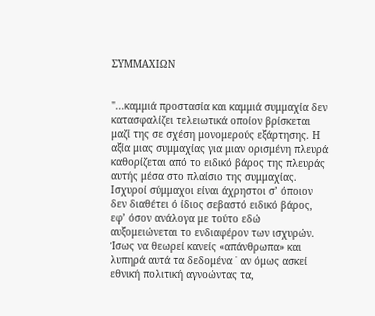ΣΥΜΜΑΧΙΩΝ


"...καμμιά προστασία και καμμιά συμμαχία δεν κατασφαλίζει τελειωτικά οποίον βρίσκεται μαζί της σε σχέση μονομερούς εξάρτησης. Η αξία μιας συμμαχίας για μιαν ορισμένη πλευρά καθορίζεται από το ειδικό βάρος της πλευράς αυτής μέσα στο πλαίσιο της συμμαχίας. Ισχυροί σύμμαχοι είναι άχρηστοι σ’ όποιον δεν διαθέτει ό ίδιος σεβαστό ειδικό βάρος, εφ’ όσον ανάλογα με τούτο εδώ αυξομειώνεται το ενδιαφέρον των ισχυρών. Ίσως να θεωρεί κανείς «απάνθρωπα» και λυπηρά αυτά τα δεδομένα ˙ αν όμως ασκεί εθνική πολιτική αγνοώντας τα,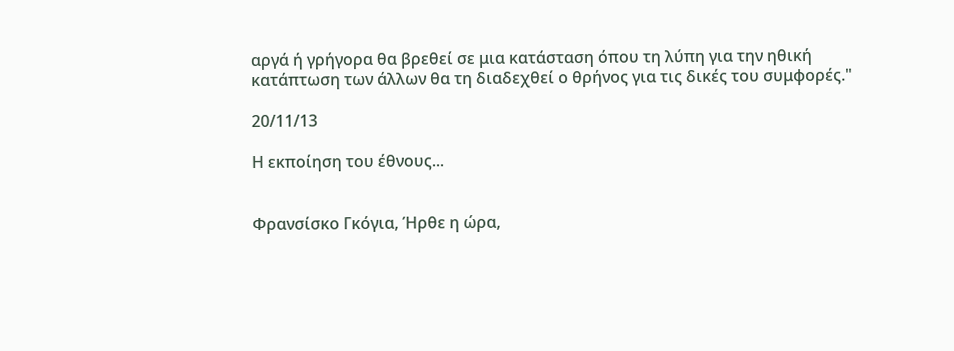αργά ή γρήγορα θα βρεθεί σε μια κατάσταση όπου τη λύπη για την ηθική κατάπτωση των άλλων θα τη διαδεχθεί ο θρήνος για τις δικές του συμφορές."

20/11/13

Η εκποίηση του έθνους...


Φρανσίσκο Γκόγια, Ήρθε η ώρα,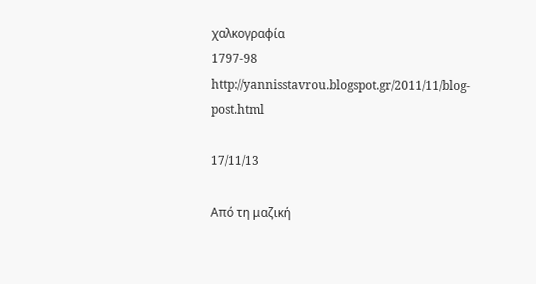χαλκογραφία
1797-98
http://yannisstavrou.blogspot.gr/2011/11/blog-post.html

17/11/13

Από τη μαζική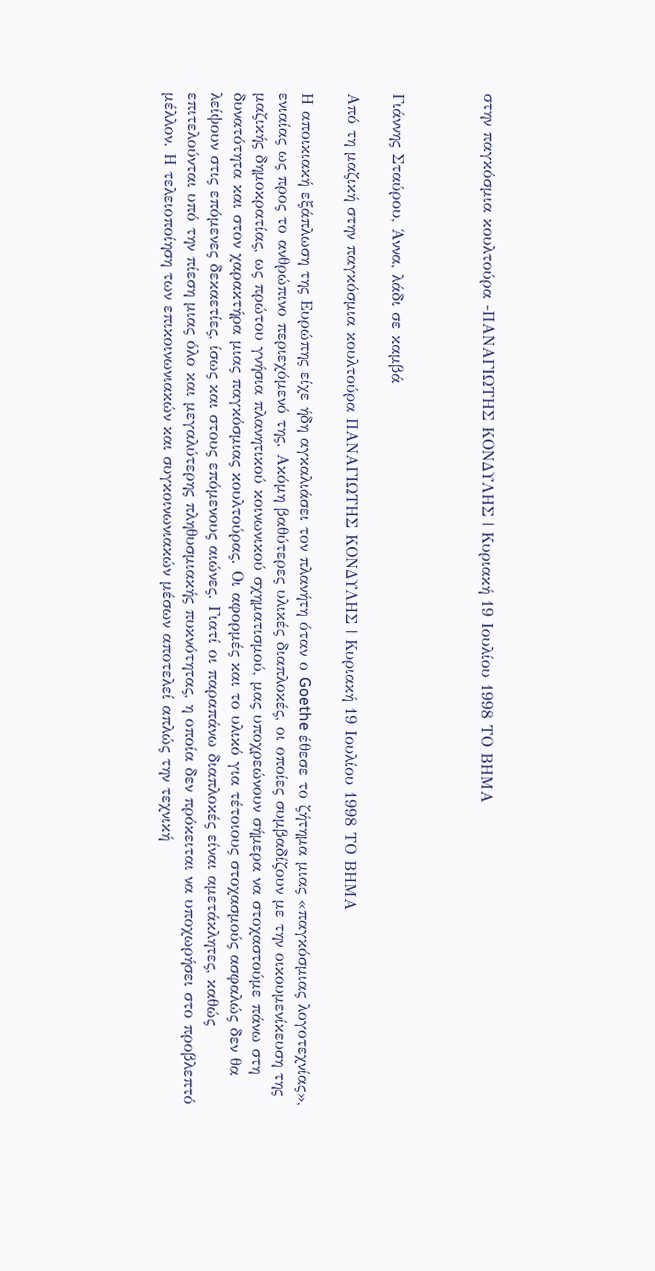στην παγκόσμια κουλτούρα -ΠΑΝΑΓΙΩΤΗΣ ΚΟΝΔΥΛΗΣ | Κυριακή 19 Ιουλίου 1998 ΤΟ ΒΗΜΑ



Γιάννης Σταύρου, Άννα, λάδι σε καμβά

Από τη μαζική στην παγκόσμια κουλτούρα ΠΑΝΑΓΙΩΤΗΣ ΚΟΝΔΥΛΗΣ | Κυριακή 19 Ιουλίου 1998 ΤΟ ΒΗΜΑ

Η αποικιακή εξάπλωση της Ευρώπης είχε ήδη αγκαλιάσει τον πλανήτη όταν ο Goethe έθεσε το ζήτημα μιας «παγκόσμιας λογοτεχνίας», ενιαίας ως προς το ανθρώπινο περιεχόμενό της. Ακόμη βαθύτερες υλικές διαπλοκές, οι οποίες συμβαδίζουν με την οικουμενίκευση της μαζικής δημοκρατίας, ως πρώτου γνήσια πλανητικού κοινωνικού σχηματισμού, μας υποχρεώνουν σήμερα να στοχαστούμε πάνω στη δυνατότητα και στον χαρακτήρα μιας παγκόσμιας κουλτούρας. Οι αφορμές και το υλικό για τέτοιους στοχασμούς ασφαλώς δεν θα λείψουν στις επόμενες δεκαετίες, ίσως και στους επόμενους αιώνες. Γιατί οι παραπάνω διαπλοκές είναι αμετάκλητες, καθώς επιτελούνται υπό την πίεση μιας όλο και μεγαλύτερης πληθυσμιακής πυκνότητας, η οποία δεν πρόκειται να υποχωρήσει στο προβλεπτό μέλλον. Η τελειοποίηση των επικοινωνιακών και συγκοινωνιακών μέσων αποτελεί απλώς την τεχνική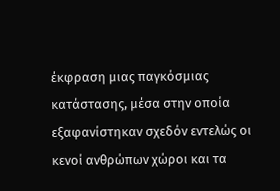έκφραση μιας παγκόσμιας κατάστασης, μέσα στην οποία εξαφανίστηκαν σχεδόν εντελώς οι κενοί ανθρώπων χώροι και τα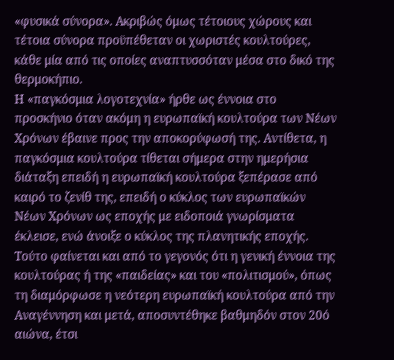«φυσικά σύνορα». Ακριβώς όμως τέτοιους χώρους και τέτοια σύνορα προϋπέθεταν οι χωριστές κουλτούρες, κάθε μία από τις οποίες αναπτυσσόταν μέσα στο δικό της θερμοκήπιο.
Η «παγκόσμια λογοτεχνία» ήρθε ως έννοια στο προσκήνιο όταν ακόμη η ευρωπαϊκή κουλτούρα των Νέων Χρόνων έβαινε προς την αποκορύφωσή της. Αντίθετα, η παγκόσμια κουλτούρα τίθεται σήμερα στην ημερήσια διάταξη επειδή η ευρωπαϊκή κουλτούρα ξεπέρασε από καιρό το ζενίθ της, επειδή ο κύκλος των ευρωπαϊκών Νέων Χρόνων ως εποχής με ειδοποιά γνωρίσματα έκλεισε, ενώ άνοιξε ο κύκλος της πλανητικής εποχής. Τούτο φαίνεται και από το γεγονός ότι η γενική έννοια της κουλτούρας ή της «παιδείας» και του «πολιτισμού», όπως τη διαμόρφωσε η νεότερη ευρωπαϊκή κουλτούρα από την Αναγέννηση και μετά, αποσυντέθηκε βαθμηδόν στον 20ό αιώνα, έτσι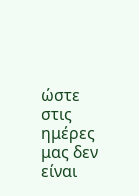ώστε στις ημέρες μας δεν είναι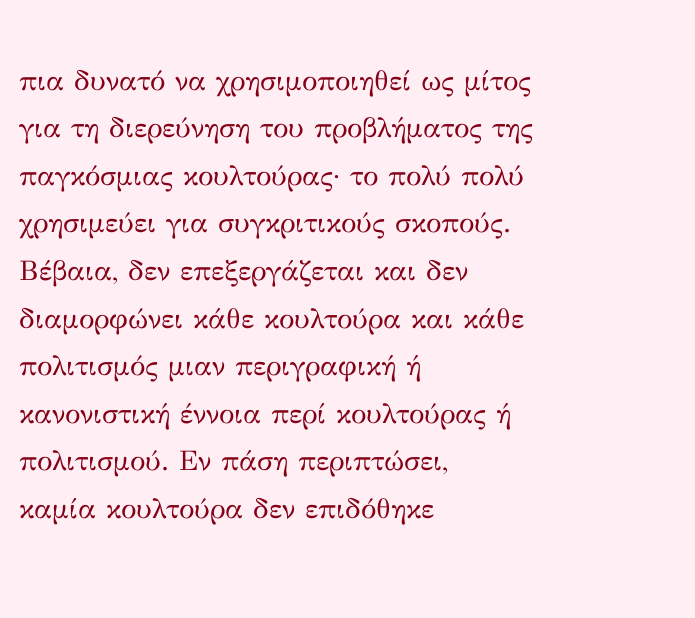πια δυνατό να χρησιμοποιηθεί ως μίτος για τη διερεύνηση του προβλήματος της παγκόσμιας κουλτούρας· το πολύ πολύ χρησιμεύει για συγκριτικούς σκοπούς. Βέβαια, δεν επεξεργάζεται και δεν διαμορφώνει κάθε κουλτούρα και κάθε πολιτισμός μιαν περιγραφική ή κανονιστική έννοια περί κουλτούρας ή πολιτισμού. Εν πάση περιπτώσει, καμία κουλτούρα δεν επιδόθηκε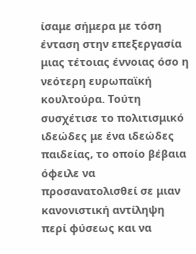ίσαμε σήμερα με τόση ένταση στην επεξεργασία μιας τέτοιας έννοιας όσο η νεότερη ευρωπαϊκή κουλτούρα. Τούτη συσχέτισε το πολιτισμικό ιδεώδες με ένα ιδεώδες παιδείας, το οποίο βέβαια όφειλε να προσανατολισθεί σε μιαν κανονιστική αντίληψη περί φύσεως και να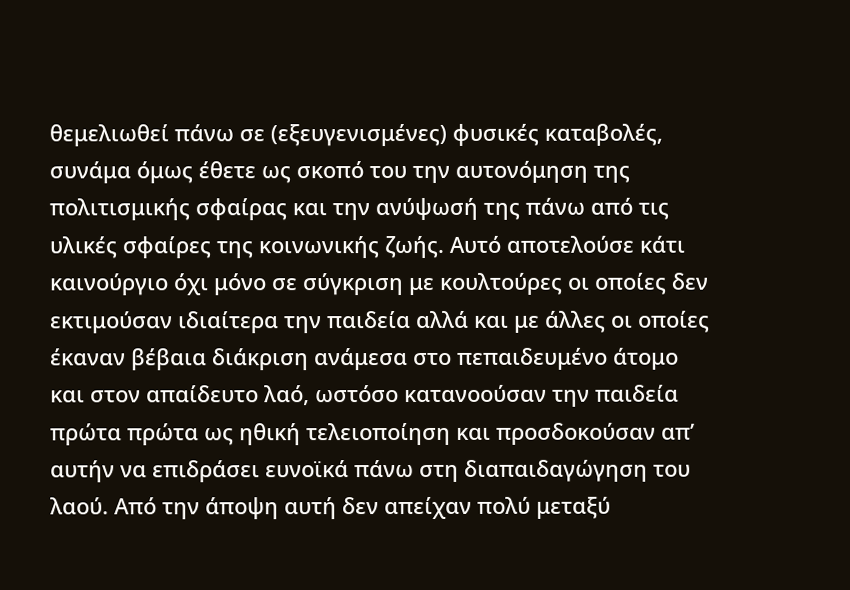θεμελιωθεί πάνω σε (εξευγενισμένες) φυσικές καταβολές, συνάμα όμως έθετε ως σκοπό του την αυτονόμηση της πολιτισμικής σφαίρας και την ανύψωσή της πάνω από τις υλικές σφαίρες της κοινωνικής ζωής. Αυτό αποτελούσε κάτι καινούργιο όχι μόνο σε σύγκριση με κουλτούρες οι οποίες δεν εκτιμούσαν ιδιαίτερα την παιδεία αλλά και με άλλες οι οποίες έκαναν βέβαια διάκριση ανάμεσα στο πεπαιδευμένο άτομο και στον απαίδευτο λαό, ωστόσο κατανοούσαν την παιδεία πρώτα πρώτα ως ηθική τελειοποίηση και προσδοκούσαν απ’ αυτήν να επιδράσει ευνοϊκά πάνω στη διαπαιδαγώγηση του λαού. Από την άποψη αυτή δεν απείχαν πολύ μεταξύ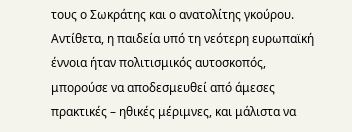τους ο Σωκράτης και ο ανατολίτης γκούρου. Αντίθετα, η παιδεία υπό τη νεότερη ευρωπαϊκή έννοια ήταν πολιτισμικός αυτοσκοπός, μπορούσε να αποδεσμευθεί από άμεσες πρακτικές – ηθικές μέριμνες, και μάλιστα να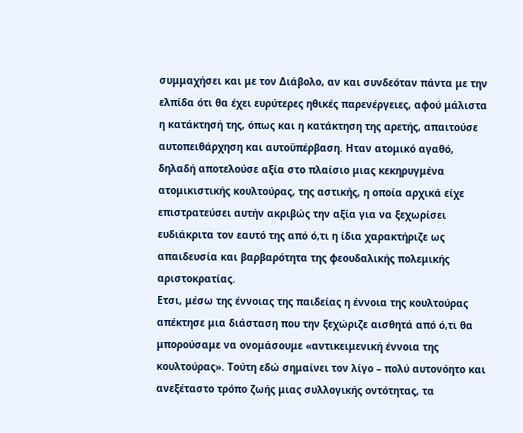συμμαχήσει και με τον Διάβολο, αν και συνδεόταν πάντα με την ελπίδα ότι θα έχει ευρύτερες ηθικές παρενέργειες, αφού μάλιστα η κατάκτησή της, όπως και η κατάκτηση της αρετής, απαιτούσε αυτοπειθάρχηση και αυτοϋπέρβαση. Ηταν ατομικό αγαθό, δηλαδή αποτελούσε αξία στο πλαίσιο μιας κεκηρυγμένα ατομικιστικής κουλτούρας, της αστικής, η οποία αρχικά είχε επιστρατεύσει αυτήν ακριβώς την αξία για να ξεχωρίσει ευδιάκριτα τον εαυτό της από ό,τι η ίδια χαρακτήριζε ως απαιδευσία και βαρβαρότητα της φεουδαλικής πολεμικής αριστοκρατίας.
Ετσι, μέσω της έννοιας της παιδείας η έννοια της κουλτούρας απέκτησε μια διάσταση που την ξεχώριζε αισθητά από ό,τι θα μπορούσαμε να ονομάσουμε «αντικειμενική έννοια της κουλτούρας». Τούτη εδώ σημαίνει τον λίγο – πολύ αυτονόητο και ανεξέταστο τρόπο ζωής μιας συλλογικής οντότητας, τα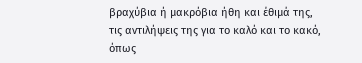βραχύβια ή μακρόβια ήθη και έθιμά της, τις αντιλήψεις της για το καλό και το κακό, όπως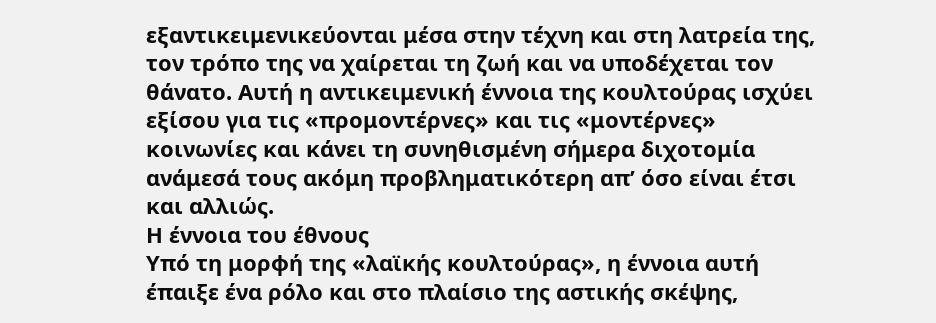εξαντικειμενικεύονται μέσα στην τέχνη και στη λατρεία της, τον τρόπο της να χαίρεται τη ζωή και να υποδέχεται τον θάνατο. Αυτή η αντικειμενική έννοια της κουλτούρας ισχύει εξίσου για τις «προμοντέρνες» και τις «μοντέρνες» κοινωνίες και κάνει τη συνηθισμένη σήμερα διχοτομία ανάμεσά τους ακόμη προβληματικότερη απ’ όσο είναι έτσι και αλλιώς.
Η έννοια του έθνους
Υπό τη μορφή της «λαϊκής κουλτούρας», η έννοια αυτή έπαιξε ένα ρόλο και στο πλαίσιο της αστικής σκέψης,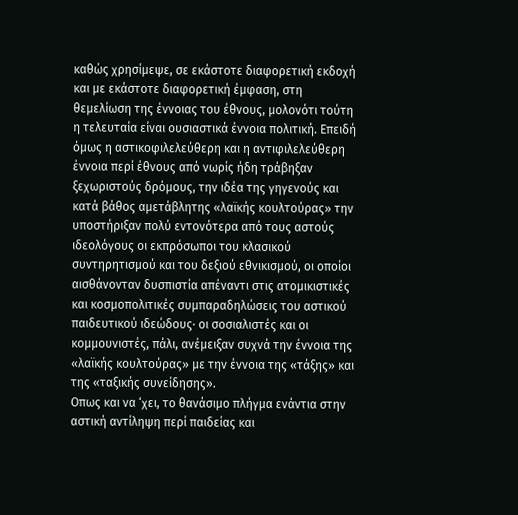καθώς χρησίμεψε, σε εκάστοτε διαφορετική εκδοχή και με εκάστοτε διαφορετική έμφαση, στη θεμελίωση της έννοιας του έθνους, μολονότι τούτη η τελευταία είναι ουσιαστικά έννοια πολιτική. Επειδή όμως η αστικοφιλελεύθερη και η αντιφιλελεύθερη έννοια περί έθνους από νωρίς ήδη τράβηξαν ξεχωριστούς δρόμους, την ιδέα της γηγενούς και κατά βάθος αμετάβλητης «λαϊκής κουλτούρας» την υποστήριξαν πολύ εντονότερα από τους αστούς ιδεολόγους οι εκπρόσωποι του κλασικού συντηρητισμού και του δεξιού εθνικισμού, οι οποίοι αισθάνονταν δυσπιστία απέναντι στις ατομικιστικές και κοσμοπολιτικές συμπαραδηλώσεις του αστικού παιδευτικού ιδεώδους· οι σοσιαλιστές και οι κομμουνιστές, πάλι, ανέμειξαν συχνά την έννοια της «λαϊκής κουλτούρας» με την έννοια της «τάξης» και της «ταξικής συνείδησης».
Οπως και να ‘χει, το θανάσιμο πλήγμα ενάντια στην αστική αντίληψη περί παιδείας και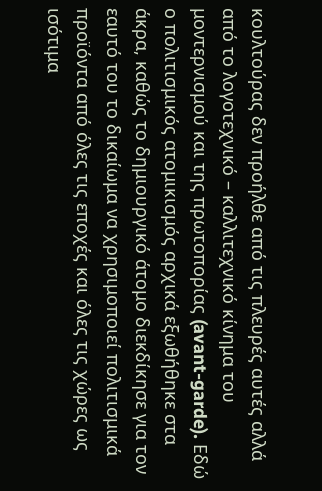κουλτούρας δεν προήλθε από τις πλευρές αυτές αλλά από το λογοτεχνικό – καλλιτεχνικό κίνημα του μοντερνισμού και της πρωτοπορίας (avant-garde). Εδώ ο πολιτισμικός ατομικισμός αρχικά εξωθήθηκε στα άκρα, καθώς το δημιουργικό άτομο διεκδίκησε για τον εαυτό του το δικαίωμα να χρησιμοποιεί πολιτισμικά προϊόντα από όλες τις εποχές και όλες τις χώρες ως ισότιμα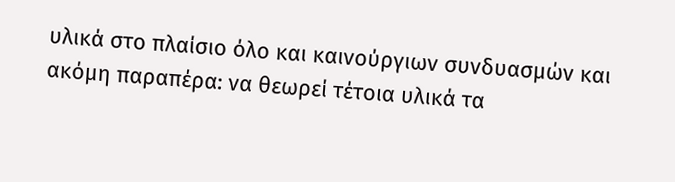υλικά στο πλαίσιο όλο και καινούργιων συνδυασμών και ακόμη παραπέρα: να θεωρεί τέτοια υλικά τα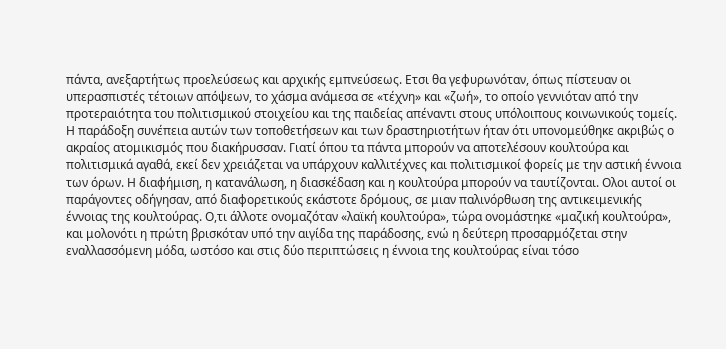πάντα, ανεξαρτήτως προελεύσεως και αρχικής εμπνεύσεως. Ετσι θα γεφυρωνόταν, όπως πίστευαν οι υπερασπιστές τέτοιων απόψεων, το χάσμα ανάμεσα σε «τέχνη» και «ζωή», το οποίο γεννιόταν από την προτεραιότητα του πολιτισμικού στοιχείου και της παιδείας απέναντι στους υπόλοιπους κοινωνικούς τομείς. Η παράδοξη συνέπεια αυτών των τοποθετήσεων και των δραστηριοτήτων ήταν ότι υπονομεύθηκε ακριβώς ο ακραίος ατομικισμός που διακήρυσσαν. Γιατί όπου τα πάντα μπορούν να αποτελέσουν κουλτούρα και πολιτισμικά αγαθά, εκεί δεν χρειάζεται να υπάρχουν καλλιτέχνες και πολιτισμικοί φορείς με την αστική έννοια των όρων. Η διαφήμιση, η κατανάλωση, η διασκέδαση και η κουλτούρα μπορούν να ταυτίζονται. Ολοι αυτοί οι παράγοντες οδήγησαν, από διαφορετικούς εκάστοτε δρόμους, σε μιαν παλινόρθωση της αντικειμενικής έννοιας της κουλτούρας. Ο,τι άλλοτε ονομαζόταν «λαϊκή κουλτούρα», τώρα ονομάστηκε «μαζική κουλτούρα», και μολονότι η πρώτη βρισκόταν υπό την αιγίδα της παράδοσης, ενώ η δεύτερη προσαρμόζεται στην εναλλασσόμενη μόδα, ωστόσο και στις δύο περιπτώσεις η έννοια της κουλτούρας είναι τόσο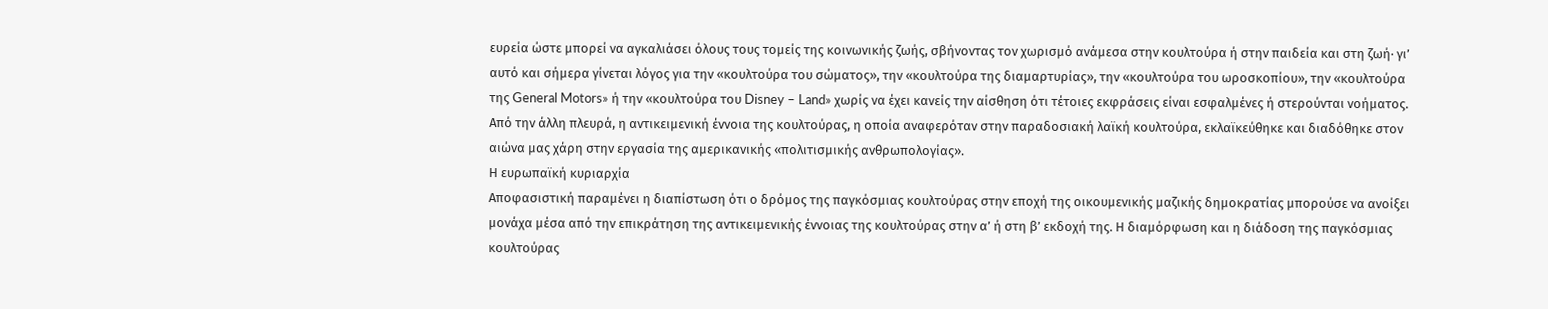ευρεία ώστε μπορεί να αγκαλιάσει όλους τους τομείς της κοινωνικής ζωής, σβήνοντας τον χωρισμό ανάμεσα στην κουλτούρα ή στην παιδεία και στη ζωή· γι’ αυτό και σήμερα γίνεται λόγος για την «κουλτούρα του σώματος», την «κουλτούρα της διαμαρτυρίας», την «κουλτούρα του ωροσκοπίου», την «κουλτούρα της General Motors» ή την «κουλτούρα του Disney – Land» χωρίς να έχει κανείς την αίσθηση ότι τέτοιες εκφράσεις είναι εσφαλμένες ή στερούνται νοήματος. Από την άλλη πλευρά, η αντικειμενική έννοια της κουλτούρας, η οποία αναφερόταν στην παραδοσιακή λαϊκή κουλτούρα, εκλαϊκεύθηκε και διαδόθηκε στον αιώνα μας χάρη στην εργασία της αμερικανικής «πολιτισμικής ανθρωπολογίας».
Η ευρωπαϊκή κυριαρχία
Αποφασιστική παραμένει η διαπίστωση ότι ο δρόμος της παγκόσμιας κουλτούρας στην εποχή της οικουμενικής μαζικής δημοκρατίας μπορούσε να ανοίξει μονάχα μέσα από την επικράτηση της αντικειμενικής έννοιας της κουλτούρας στην α’ ή στη β’ εκδοχή της. Η διαμόρφωση και η διάδοση της παγκόσμιας κουλτούρας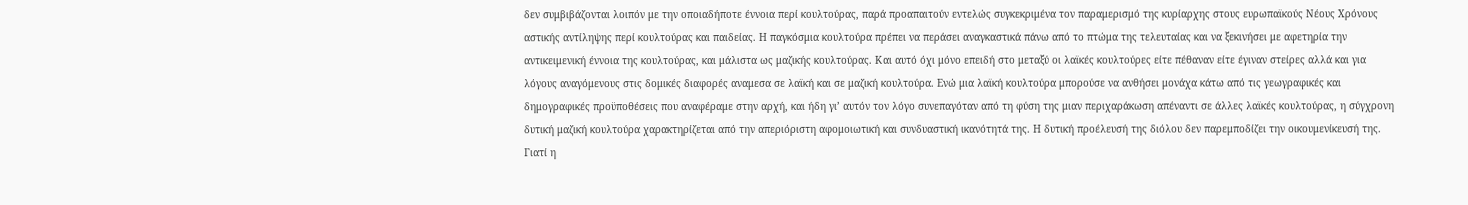δεν συμβιβάζονται λοιπόν με την οποιαδήποτε έννοια περί κουλτούρας, παρά προαπαιτούν εντελώς συγκεκριμένα τον παραμερισμό της κυρίαρχης στους ευρωπαϊκούς Νέους Χρόνους αστικής αντίληψης περί κουλτούρας και παιδείας. Η παγκόσμια κουλτούρα πρέπει να περάσει αναγκαστικά πάνω από το πτώμα της τελευταίας και να ξεκινήσει με αφετηρία την αντικειμενική έννοια της κουλτούρας, και μάλιστα ως μαζικής κουλτούρας. Και αυτό όχι μόνο επειδή στο μεταξύ οι λαϊκές κουλτούρες είτε πέθαναν είτε έγιναν στείρες αλλά και για λόγους αναγόμενους στις δομικές διαφορές αναμεσα σε λαϊκή και σε μαζική κουλτούρα. Ενώ μια λαϊκή κουλτούρα μπορούσε να ανθήσει μονάχα κάτω από τις γεωγραφικές και δημογραφικές προϋποθέσεις που αναφέραμε στην αρχή, και ήδη γι’ αυτόν τον λόγο συνεπαγόταν από τη φύση της μιαν περιχαράκωση απέναντι σε άλλες λαϊκές κουλτούρας, η σύγχρονη δυτική μαζική κουλτούρα χαρακτηρίζεται από την απεριόριστη αφομοιωτική και συνδυαστική ικανότητά της. Η δυτική προέλευσή της διόλου δεν παρεμποδίζει την οικουμενίκευσή της. Γιατί η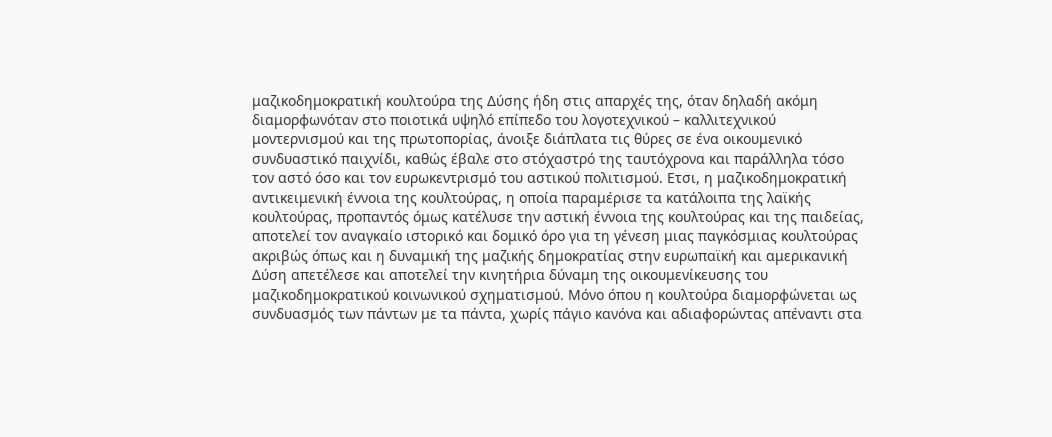μαζικοδημοκρατική κουλτούρα της Δύσης ήδη στις απαρχές της, όταν δηλαδή ακόμη διαμορφωνόταν στο ποιοτικά υψηλό επίπεδο του λογοτεχνικού – καλλιτεχνικού μοντερνισμού και της πρωτοπορίας, άνοιξε διάπλατα τις θύρες σε ένα οικουμενικό συνδυαστικό παιχνίδι, καθώς έβαλε στο στόχαστρό της ταυτόχρονα και παράλληλα τόσο τον αστό όσο και τον ευρωκεντρισμό του αστικού πολιτισμού. Ετσι, η μαζικοδημοκρατική αντικειμενική έννοια της κουλτούρας, η οποία παραμέρισε τα κατάλοιπα της λαϊκής κουλτούρας, προπαντός όμως κατέλυσε την αστική έννοια της κουλτούρας και της παιδείας, αποτελεί τον αναγκαίο ιστορικό και δομικό όρο για τη γένεση μιας παγκόσμιας κουλτούρας ακριβώς όπως και η δυναμική της μαζικής δημοκρατίας στην ευρωπαϊκή και αμερικανική Δύση απετέλεσε και αποτελεί την κινητήρια δύναμη της οικουμενίκευσης του μαζικοδημοκρατικού κοινωνικού σχηματισμού. Μόνο όπου η κουλτούρα διαμορφώνεται ως συνδυασμός των πάντων με τα πάντα, χωρίς πάγιο κανόνα και αδιαφορώντας απέναντι στα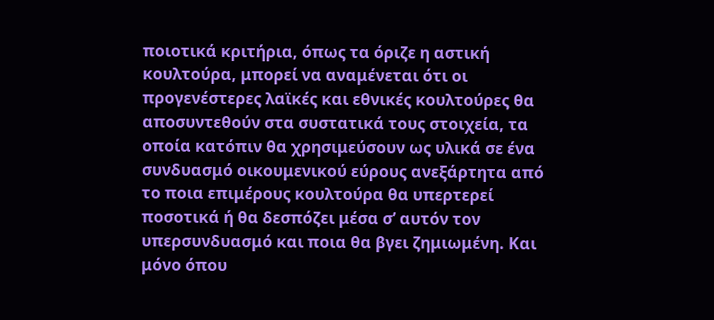ποιοτικά κριτήρια, όπως τα όριζε η αστική κουλτούρα, μπορεί να αναμένεται ότι οι προγενέστερες λαϊκές και εθνικές κουλτούρες θα αποσυντεθούν στα συστατικά τους στοιχεία, τα οποία κατόπιν θα χρησιμεύσουν ως υλικά σε ένα συνδυασμό οικουμενικού εύρους ανεξάρτητα από το ποια επιμέρους κουλτούρα θα υπερτερεί ποσοτικά ή θα δεσπόζει μέσα σ’ αυτόν τον υπερσυνδυασμό και ποια θα βγει ζημιωμένη. Και μόνο όπου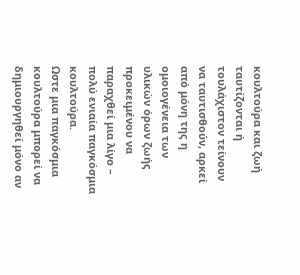κουλτούρα και ζωή ταυτίζονται ή τουλάχιστον τείνουν να ταυτισθούν, αρκεί από μόνη της η ομοιογένεια των υλικών όρων ζωής προκειμένου να παραχθεί μια λίγο – πολύ ενιαία παγκόσμια κουλτούρα.
Ωστε μια παγκόσμια κουλτούρα μπορεί να δημιουργηθεί μόνο αν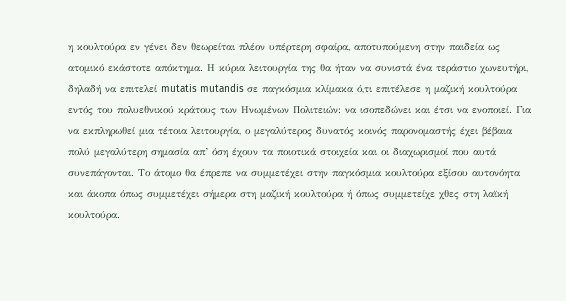η κουλτούρα εν γένει δεν θεωρείται πλέον υπέρτερη σφαίρα, αποτυπούμενη στην παιδεία ως ατομικό εκάστοτε απόκτημα. Η κύρια λειτουργία της θα ήταν να συνιστά ένα τεράστιο χωνευτήρι, δηλαδή να επιτελεί mutatis mutandis σε παγκόσμια κλίμακα ό,τι επιτέλεσε η μαζική κουλτούρα εντός του πολυεθνικού κράτους των Ηνωμένων Πολιτειών: να ισοπεδώνει και έτσι να ενοποιεί. Για να εκπληρωθεί μια τέτοια λειτουργία, ο μεγαλύτερος δυνατός κοινός παρονομαστής έχει βέβαια πολύ μεγαλύτερη σημασία απ’ όση έχουν τα ποιοτικά στοιχεία και οι διαχωρισμοί που αυτά συνεπάγονται. Το άτομο θα έπρεπε να συμμετέχει στην παγκόσμια κουλτούρα εξίσου αυτονόητα και άκοπα όπως συμμετέχει σήμερα στη μαζική κουλτούρα ή όπως συμμετείχε χθες στη λαϊκή κουλτούρα.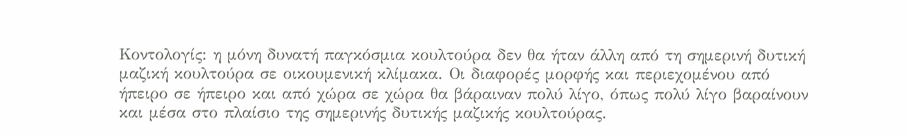Κοντολογίς: η μόνη δυνατή παγκόσμια κουλτούρα δεν θα ήταν άλλη από τη σημερινή δυτική μαζική κουλτούρα σε οικουμενική κλίμακα. Οι διαφορές μορφής και περιεχομένου από ήπειρο σε ήπειρο και από χώρα σε χώρα θα βάραιναν πολύ λίγο, όπως πολύ λίγο βαραίνουν και μέσα στο πλαίσιο της σημερινής δυτικής μαζικής κουλτούρας.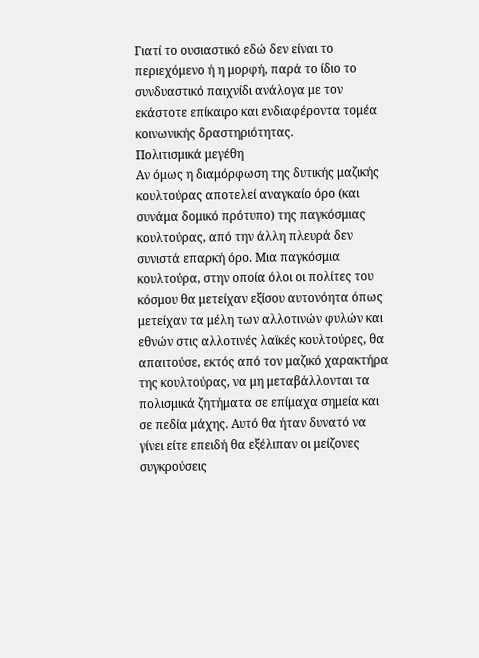Γιατί το ουσιαστικό εδώ δεν είναι το περιεχόμενο ή η μορφή, παρά το ίδιο το συνδυαστικό παιχνίδι ανάλογα με τον εκάστοτε επίκαιρο και ενδιαφέροντα τομέα κοινωνικής δραστηριότητας.
Πολιτισμικά μεγέθη
Αν όμως η διαμόρφωση της δυτικής μαζικής κουλτούρας αποτελεί αναγκαίο όρο (και συνάμα δομικό πρότυπο) της παγκόσμιας κουλτούρας, από την άλλη πλευρά δεν συνιστά επαρκή όρο. Μια παγκόσμια κουλτούρα, στην οποία όλοι οι πολίτες του κόσμου θα μετείχαν εξίσου αυτονόητα όπως μετείχαν τα μέλη των αλλοτινών φυλών και εθνών στις αλλοτινές λαϊκές κουλτούρες, θα απαιτούσε, εκτός από τον μαζικό χαρακτήρα της κουλτούρας, να μη μεταβάλλονται τα πολισμικά ζητήματα σε επίμαχα σημεία και σε πεδία μάχης. Αυτό θα ήταν δυνατό να γίνει είτε επειδή θα εξέλιπαν οι μείζονες συγκρούσεις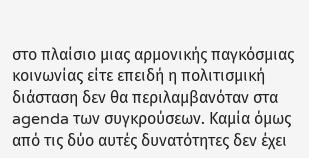στο πλαίσιο μιας αρμονικής παγκόσμιας κοινωνίας είτε επειδή η πολιτισμική διάσταση δεν θα περιλαμβανόταν στα agenda των συγκρούσεων. Καμία όμως από τις δύο αυτές δυνατότητες δεν έχει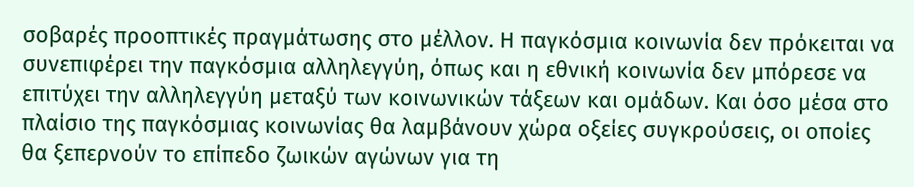σοβαρές προοπτικές πραγμάτωσης στο μέλλον. Η παγκόσμια κοινωνία δεν πρόκειται να συνεπιφέρει την παγκόσμια αλληλεγγύη, όπως και η εθνική κοινωνία δεν μπόρεσε να επιτύχει την αλληλεγγύη μεταξύ των κοινωνικών τάξεων και ομάδων. Και όσο μέσα στο πλαίσιο της παγκόσμιας κοινωνίας θα λαμβάνουν χώρα οξείες συγκρούσεις, οι οποίες θα ξεπερνούν το επίπεδο ζωικών αγώνων για τη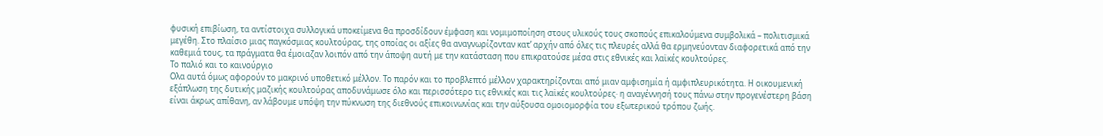φυσική επιβίωση, τα αντίστοιχα συλλογικά υποκείμενα θα προσδίδουν έμφαση και νομιμοποίηση στους υλικούς τους σκοπούς επικαλούμενα συμβολικά – πολιτισμικά μεγέθη. Στο πλαίσιο μιας παγκόσμιας κουλτούρας, της οποίας οι αξίες θα αναγνωρίζονταν κατ’ αρχήν από όλες τις πλευρές αλλά θα ερμηνεύονταν διαφορετικά από την καθεμιά τους, τα πράγματα θα έμοιαζαν λοιπόν από την άποψη αυτή με την κατάσταση που επικρατούσε μέσα στις εθνικές και λαϊκές κουλτούρες.
Το παλιό και το καινούργιο
Ολα αυτά όμως αφορούν το μακρινό υποθετικό μέλλον. Το παρόν και το προβλεπτό μέλλον χαρακτηρίζονται από μιαν αμφισημία ή αμφιπλευρικότητα. Η οικουμενική εξάπλωση της δυτικής μαζικής κουλτούρας αποδυνάμωσε όλο και περισσότερο τις εθνικές και τις λαϊκές κουλτούρες· η αναγέννησή τους πάνω στην προγενέστερη βάση είναι άκρως απίθανη, αν λάβουμε υπόψη την πύκνωση της διεθνούς επικοινωνίας και την αύξουσα ομοιομορφία του εξωτερικού τρόπου ζωής.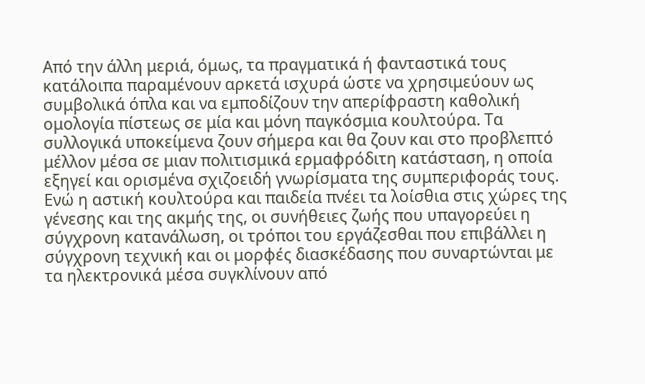Από την άλλη μεριά, όμως, τα πραγματικά ή φανταστικά τους κατάλοιπα παραμένουν αρκετά ισχυρά ώστε να χρησιμεύουν ως συμβολικά όπλα και να εμποδίζουν την απερίφραστη καθολική ομολογία πίστεως σε μία και μόνη παγκόσμια κουλτούρα. Τα συλλογικά υποκείμενα ζουν σήμερα και θα ζουν και στο προβλεπτό μέλλον μέσα σε μιαν πολιτισμικά ερμαφρόδιτη κατάσταση, η οποία εξηγεί και ορισμένα σχιζοειδή γνωρίσματα της συμπεριφοράς τους. Ενώ η αστική κουλτούρα και παιδεία πνέει τα λοίσθια στις χώρες της γένεσης και της ακμής της, οι συνήθειες ζωής που υπαγορεύει η σύγχρονη κατανάλωση, οι τρόποι του εργάζεσθαι που επιβάλλει η σύγχρονη τεχνική και οι μορφές διασκέδασης που συναρτώνται με τα ηλεκτρονικά μέσα συγκλίνουν από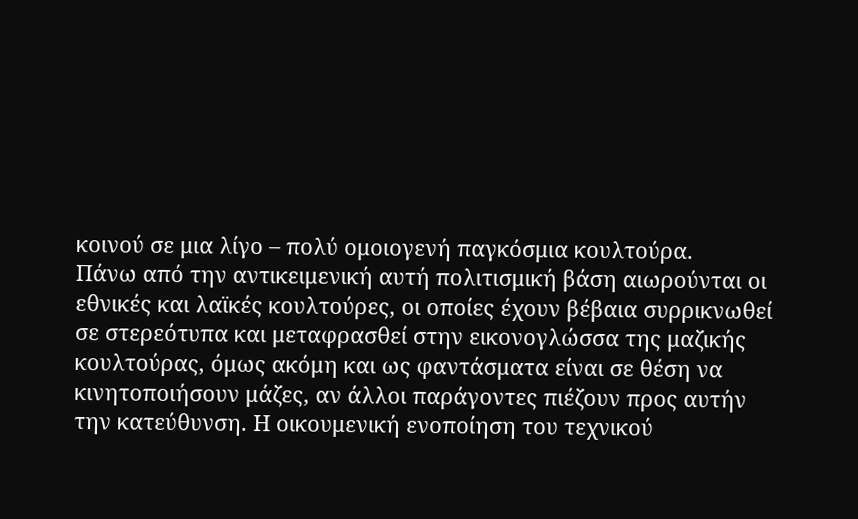κοινού σε μια λίγο – πολύ ομοιογενή παγκόσμια κουλτούρα.
Πάνω από την αντικειμενική αυτή πολιτισμική βάση αιωρούνται οι εθνικές και λαϊκές κουλτούρες, οι οποίες έχουν βέβαια συρρικνωθεί σε στερεότυπα και μεταφρασθεί στην εικονογλώσσα της μαζικής κουλτούρας, όμως ακόμη και ως φαντάσματα είναι σε θέση να κινητοποιήσουν μάζες, αν άλλοι παράγοντες πιέζουν προς αυτήν την κατεύθυνση. Η οικουμενική ενοποίηση του τεχνικού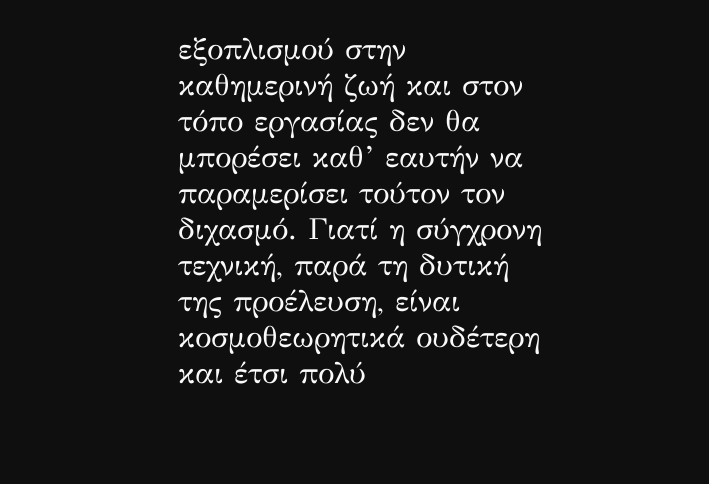εξοπλισμού στην καθημερινή ζωή και στον τόπο εργασίας δεν θα μπορέσει καθ’ εαυτήν να παραμερίσει τούτον τον διχασμό. Γιατί η σύγχρονη τεχνική, παρά τη δυτική της προέλευση, είναι κοσμοθεωρητικά ουδέτερη και έτσι πολύ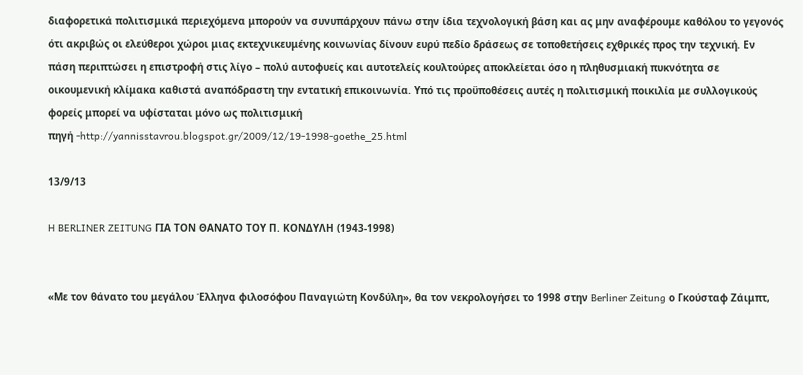διαφορετικά πολιτισμικά περιεχόμενα μπορούν να συνυπάρχουν πάνω στην ίδια τεχνολογική βάση και ας μην αναφέρουμε καθόλου το γεγονός ότι ακριβώς οι ελεύθεροι χώροι μιας εκτεχνικευμένης κοινωνίας δίνουν ευρύ πεδίο δράσεως σε τοποθετήσεις εχθρικές προς την τεχνική. Εν πάση περιπτώσει η επιστροφή στις λίγο – πολύ αυτοφυείς και αυτοτελείς κουλτούρες αποκλείεται όσο η πληθυσμιακή πυκνότητα σε οικουμενική κλίμακα καθιστά αναπόδραστη την εντατική επικοινωνία. Υπό τις προϋποθέσεις αυτές η πολιτισμική ποικιλία με συλλογικούς φορείς μπορεί να υφίσταται μόνο ως πολιτισμική
πηγή -http://yannisstavrou.blogspot.gr/2009/12/19-1998-goethe_25.html

13/9/13

H BERLINER ZEITUNG ΓΙΑ ΤΟΝ ΘΑΝΑΤΟ ΤΟΥ Π. ΚΟΝΔΥΛΗ (1943-1998)


«Με τον θάνατο του μεγάλου Έλληνα φιλοσόφου Παναγιώτη Κονδύλη», θα τον νεκρολογήσει το 1998 στην Berliner Zeitung ο Γκούσταφ Ζάιμπτ,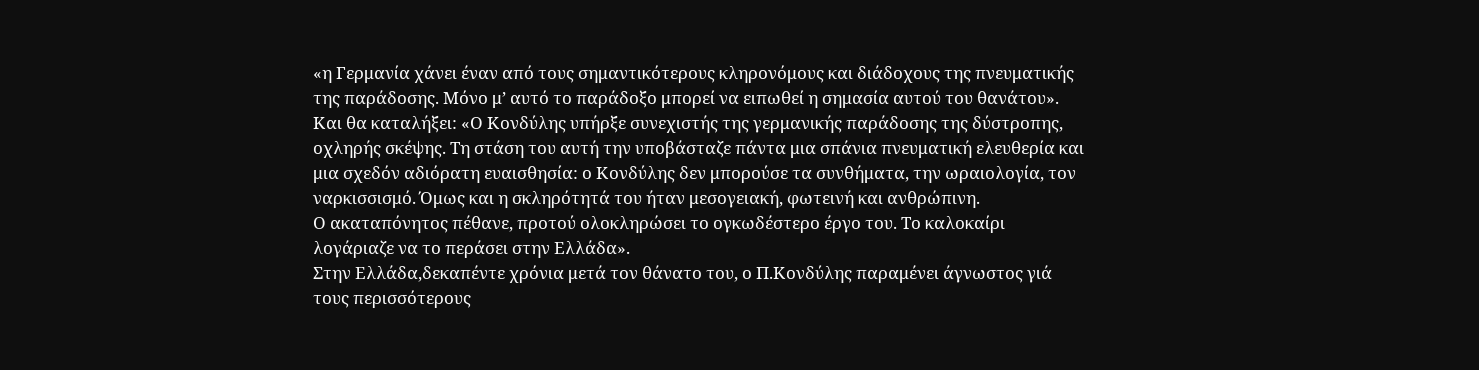«η Γερμανία χάνει έναν από τους σημαντικότερους κληρονόμους και διάδοχους της πνευματικής της παράδοσης. Μόνο μ’ αυτό το παράδοξο μπορεί να ειπωθεί η σημασία αυτού του θανάτου».
Και θα καταλήξει: «Ο Κονδύλης υπήρξε συνεχιστής της γερμανικής παράδοσης της δύστροπης, οχληρής σκέψης. Τη στάση του αυτή την υποβάσταζε πάντα μια σπάνια πνευματική ελευθερία και μια σχεδόν αδιόρατη ευαισθησία: ο Κονδύλης δεν μπορούσε τα συνθήματα, την ωραιολογία, τον ναρκισσισμό. Όμως και η σκληρότητά του ήταν μεσογειακή, φωτεινή και ανθρώπινη.
Ο ακαταπόνητος πέθανε, προτού ολοκληρώσει το ογκωδέστερο έργο του. Το καλοκαίρι λογάριαζε να το περάσει στην Ελλάδα».
Στην Ελλάδα,δεκαπέντε χρόνια μετά τον θάνατο του, ο Π.Κονδύλης παραμένει άγνωστος γιά τους περισσότερους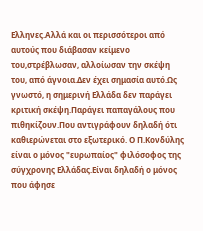Ελληνες.Αλλά και οι περισσότεροι από αυτούς που διάβασαν κείμενο του,στρέβλωσαν, αλλοίωσαν την σκέψη του, από άγνοια.Δεν έχει σημασία αυτό.Ως γνωστό, η σημερινή Ελλάδα δεν παράγει κριτική σκέψη.Παράγει παπαγάλους που πιθηκίζουν.Που αντιγράφουν δηλαδή ότι καθιερώνεται στο εξωτερικό. Ο Π.Κονδύλης είναι ο μόνος "ευρωπαίος" φιλόσοφος της σύγχρονης Ελλάδας.Είναι δηλαδή ο μόνος που άφησε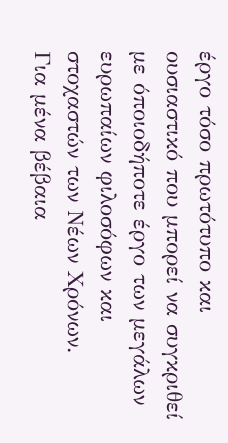έργο τόσο πρωτότυπο και ουσιαστικό που μπορεί να συγκριθεί με όποιοδήποτε έργο των μεγάλων ευρωπαίων φιλοσόφων και στοχαστών των Νέων Χρόνων.
Για μένα βέβαια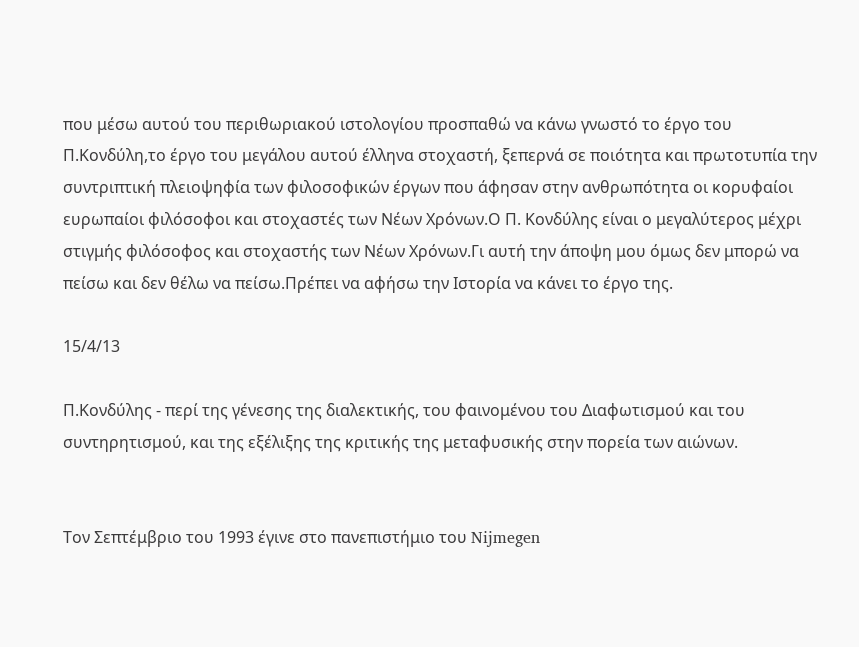που μέσω αυτού του περιθωριακού ιστολογίου προσπαθώ να κάνω γνωστό το έργο του Π.Κονδύλη,το έργο του μεγάλου αυτού έλληνα στοχαστή, ξεπερνά σε ποιότητα και πρωτοτυπία την συντριπτική πλειοψηφία των φιλοσοφικών έργων που άφησαν στην ανθρωπότητα οι κορυφαίοι ευρωπαίοι φιλόσοφοι και στοχαστές των Νέων Χρόνων.Ο Π. Κονδύλης είναι ο μεγαλύτερος μέχρι στιγμής φιλόσοφος και στοχαστής των Νέων Χρόνων.Γι αυτή την άποψη μου όμως δεν μπορώ να πείσω και δεν θέλω να πείσω.Πρέπει να αφήσω την Ιστορία να κάνει το έργο της.

15/4/13

Π.Κονδύλης - περί της γένεσης της διαλεκτικής, του φαινομένου του Διαφωτισμού και του συντηρητισμού, και της εξέλιξης της κριτικής της μεταφυσικής στην πορεία των αιώνων.


Τον Σεπτέμβριο του 1993 έγινε στο πανεπιστήμιο του Nijmegen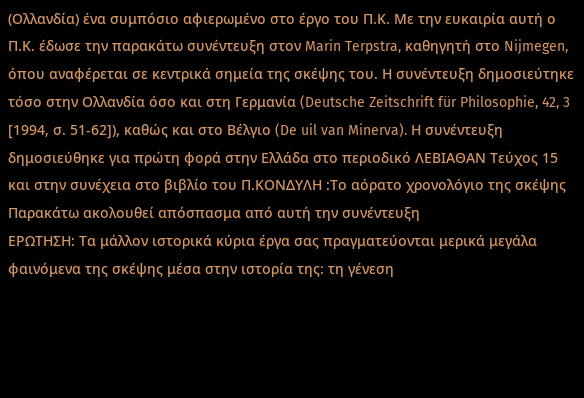(Ολλανδία) ένα συμπόσιο αφιερωμένο στο έργο του Π.Κ. Με την ευκαιρία αυτή ο Π.Κ. έδωσε την παρακάτω συνέντευξη στον Marin Terpstra, καθηγητή στο Nijmegen, όπου αναφέρεται σε κεντρικά σημεία της σκέψης του. Η συνέντευξη δημοσιεύτηκε τόσο στην Ολλανδία όσο και στη Γερμανία (Deutsche Zeitschrift für Philosophie, 42, 3 [1994, σ. 51-62]), καθώς και στο Βέλγιο (De uil van Minerva). Η συνέντευξη δημοσιεύθηκε για πρώτη φορά στην Ελλάδα στο περιοδικό ΛΕΒΙΑΘΑΝ Τεύχος 15 και στην συνέχεια στο βιβλίο του Π.ΚΟΝΔΥΛΗ :Το αόρατο χρονολόγιο της σκέψης
Παρακάτω ακολουθεί απόσπασμα από αυτή την συνέντευξη
ΕΡΩΤΗΣΗ: Τα μάλλον ιστορικά κύρια έργα σας πραγματεύονται μερικά μεγάλα φαινόμενα της σκέψης μέσα στην ιστορία της: τη γένεση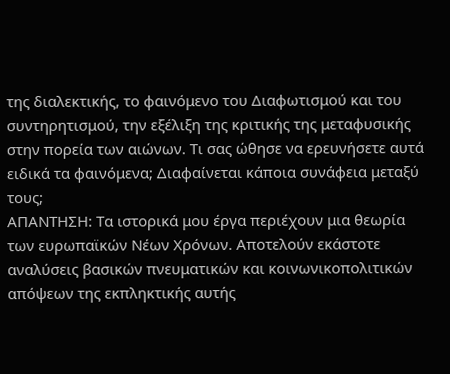της διαλεκτικής, το φαινόμενο του Διαφωτισμού και του συντηρητισμού, την εξέλιξη της κριτικής της μεταφυσικής στην πορεία των αιώνων. Τι σας ώθησε να ερευνήσετε αυτά ειδικά τα φαινόμενα; Διαφαίνεται κάποια συνάφεια μεταξύ τους;
ΑΠΑΝΤΗΣΗ: Τα ιστορικά μου έργα περιέχουν μια θεωρία των ευρωπαϊκών Νέων Χρόνων. Αποτελούν εκάστοτε αναλύσεις βασικών πνευματικών και κοινωνικοπολιτικών απόψεων της εκπληκτικής αυτής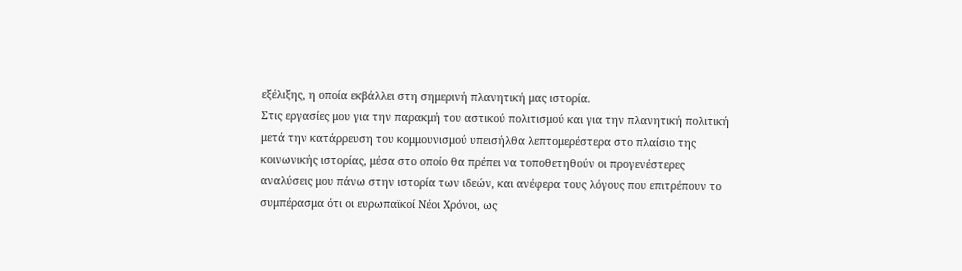εξέλιξης, η οποία εκβάλλει στη σημερινή πλανητική μας ιστορία.
Στις εργασίες μου για την παρακμή του αστικού πολιτισμού και για την πλανητική πολιτική μετά την κατάρρευση του κομμουνισμού υπεισήλθα λεπτομερέστερα στο πλαίσιο της κοινωνικής ιστορίας, μέσα στο οποίο θα πρέπει να τοποθετηθούν οι προγενέστερες αναλύσεις μου πάνω στην ιστορία των ιδεών, και ανέφερα τους λόγους που επιτρέπουν το συμπέρασμα ότι οι ευρωπαϊκοί Νέοι Χρόνοι, ως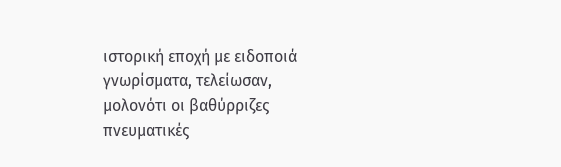ιστορική εποχή με ειδοποιά γνωρίσματα, τελείωσαν, μολονότι οι βαθύρριζες πνευματικές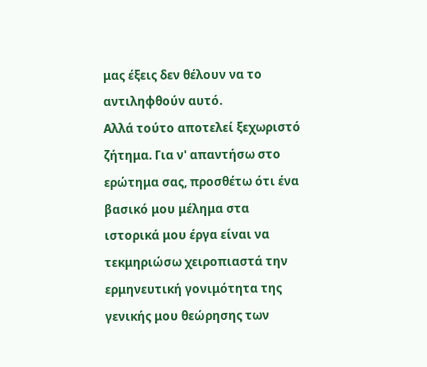μας έξεις δεν θέλουν να το αντιληφθούν αυτό.
Αλλά τούτο αποτελεί ξεχωριστό ζήτημα. Για ν' απαντήσω στο ερώτημα σας, προσθέτω ότι ένα βασικό μου μέλημα στα ιστορικά μου έργα είναι να τεκμηριώσω χειροπιαστά την ερμηνευτική γονιμότητα της γενικής μου θεώρησης των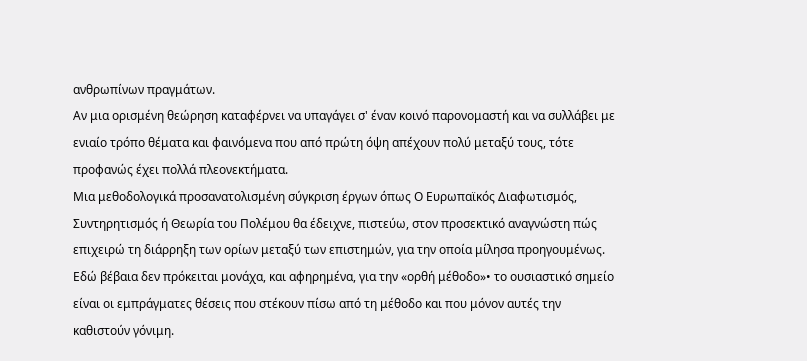ανθρωπίνων πραγμάτων.
Αν μια ορισμένη θεώρηση καταφέρνει να υπαγάγει σ' έναν κοινό παρονομαστή και να συλλάβει με ενιαίο τρόπο θέματα και φαινόμενα που από πρώτη όψη απέχουν πολύ μεταξύ τους, τότε προφανώς έχει πολλά πλεονεκτήματα.
Μια μεθοδολογικά προσανατολισμένη σύγκριση έργων όπως Ο Ευρωπαϊκός Διαφωτισμός, Συντηρητισμός ή Θεωρία του Πολέμου θα έδειχνε, πιστεύω, στον προσεκτικό αναγνώστη πώς επιχειρώ τη διάρρηξη των ορίων μεταξύ των επιστημών, για την οποία μίλησα προηγουμένως.
Εδώ βέβαια δεν πρόκειται μονάχα, και αφηρημένα, για την «ορθή μέθοδο»• το ουσιαστικό σημείο είναι οι εμπράγματες θέσεις που στέκουν πίσω από τη μέθοδο και που μόνον αυτές την καθιστούν γόνιμη.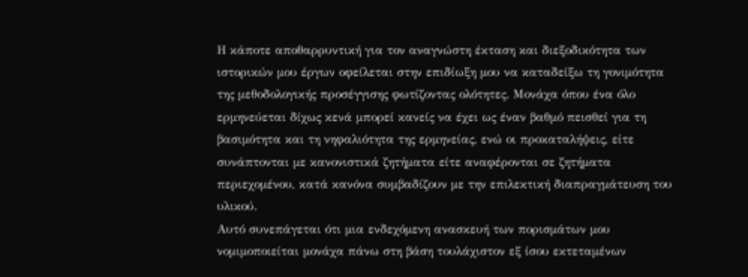Η κάποτε αποθαρρυντική για τον αναγνώστη έκταση και διεξοδικότητα των ιστορικών μου έργων οφείλεται στην επιδίωξη μου να καταδείξω τη γονιμότητα της μεθοδολογικής προσέγγισης φωτίζοντας ολότητες. Μονάχα όπου ένα όλο ερμηνεύεται δίχως κενά μπορεί κανείς να έχει ως έναν βαθμό πεισθεί για τη βασιμότητα και τη νηφαλιότητα της ερμηνείας, ενώ οι προκαταλήψεις, είτε συνάπτονται με κανονιστικά ζητήματα είτε αναφέρονται σε ζητήματα περιεχομένου, κατά κανόνα συμβαδίζουν με την επιλεκτική διαπραγμάτευση του υλικού.
Αυτό συνεπάγεται ότι μια ενδεχόμενη ανασκευή των πορισμάτων μου νομιμοποιείται μονάχα πάνω στη βάση τουλάχιστον εξ ίσου εκτεταμένων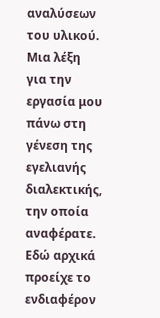αναλύσεων του υλικού.
Μια λέξη για την εργασία μου πάνω στη γένεση της εγελιανής διαλεκτικής, την οποία αναφέρατε. Εδώ αρχικά προείχε το ενδιαφέρον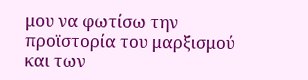μου να φωτίσω την προϊστορία του μαρξισμού και των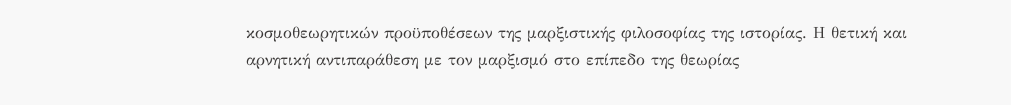κοσμοθεωρητικών προϋποθέσεων της μαρξιστικής φιλοσοφίας της ιστορίας. Η θετική και αρνητική αντιπαράθεση με τον μαρξισμό στο επίπεδο της θεωρίας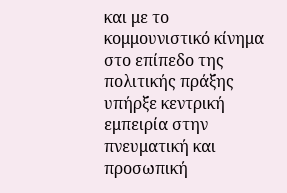και με το κομμουνιστικό κίνημα στο επίπεδο της πολιτικής πράξης υπήρξε κεντρική εμπειρία στην πνευματική και προσωπική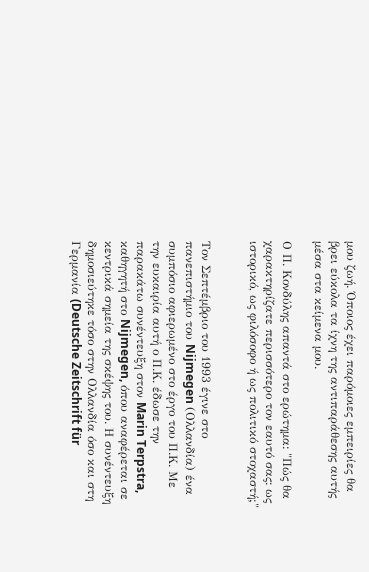μου ζωή. Όποιος έχει παρόμοιες εμπειρίες θα βρει εύκολα τα ίχνη της αντιπαράθεσης αυτής μέσα στα κείμενα μου.

Ο Π. Κονδύλης απαντά στο ερώτημα: "Πώς θα χαρακτηρίζατε περισσότερο τον εαυτό σας: ως ιστορικό, ως φιλόσοφο ή ως πολιτικό στοχαστή;"


Τον Σεπτέμβριο του 1993 έγινε στο πανεπιστήμιο του Nijmegen (Ολλανδία) ένα συμπόσιο αφιερωμένο στο έργο του Π.Κ. Με την ευκαιρία αυτή ο Π.Κ. έδωσε την παρακάτω συνέντευξη στον Marin Terpstra, καθηγητή στο Nijmegen, όπου αναφέρεται σε κεντρικά σημεία της σκέψης του. Η συνέντευξη δημοσιεύτηκε τόσο στην Ολλανδία όσο και στη Γερμανία (Deutsche Zeitschrift für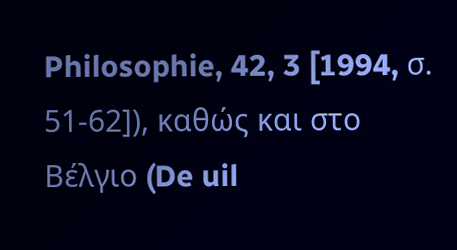Philosophie, 42, 3 [1994, σ. 51-62]), καθώς και στο Βέλγιο (De uil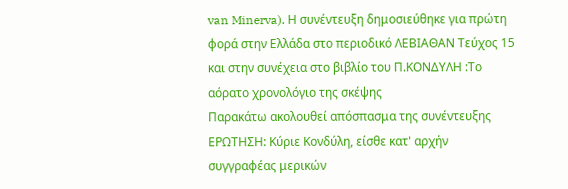van Minerva). Η συνέντευξη δημοσιεύθηκε για πρώτη φορά στην Ελλάδα στο περιοδικό ΛΕΒΙΑΘΑΝ Τεύχος 15 και στην συνέχεια στο βιβλίο του Π.ΚΟΝΔΥΛΗ :Το αόρατο χρονολόγιο της σκέψης
Παρακάτω ακολουθεί απόσπασμα της συνέντευξης
ΕΡΩΤΗΣΗ: Κύριε Κονδύλη, είσθε κατ' αρχήν συγγραφέας μερικών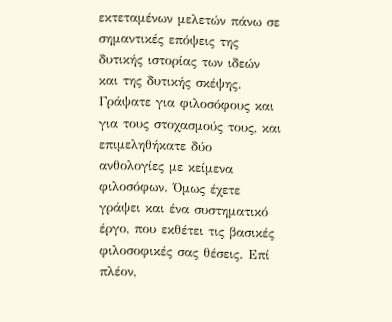εκτεταμένων μελετών πάνω σε σημαντικές επόψεις της δυτικής ιστορίας των ιδεών και της δυτικής σκέψης. Γράψατε για φιλοσόφους και για τους στοχασμούς τους, και επιμεληθήκατε δύο ανθολογίες με κείμενα φιλοσόφων. Όμως έχετε γράψει και ένα συστηματικό έργο, που εκθέτει τις βασικές φιλοσοφικές σας θέσεις. Επί πλέον,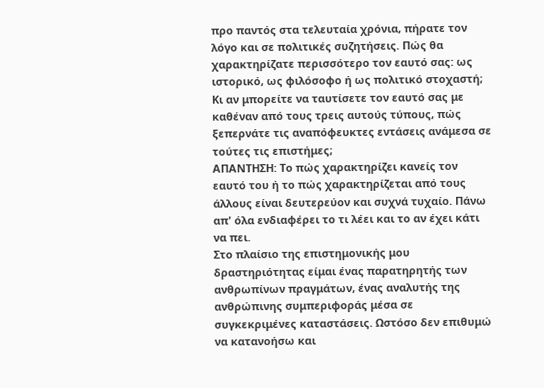προ παντός στα τελευταία χρόνια, πήρατε τον λόγο και σε πολιτικές συζητήσεις. Πώς θα χαρακτηρίζατε περισσότερο τον εαυτό σας: ως ιστορικό, ως φιλόσοφο ή ως πολιτικό στοχαστή; Κι αν μπορείτε να ταυτίσετε τον εαυτό σας με καθέναν από τους τρεις αυτούς τύπους, πώς ξεπερνάτε τις αναπόφευκτες εντάσεις ανάμεσα σε τούτες τις επιστήμες;
ΑΠΑΝΤΗΣΗ: Το πώς χαρακτηρίζει κανείς τον εαυτό του ή το πώς χαρακτηρίζεται από τους άλλους είναι δευτερεύον και συχνά τυχαίο. Πάνω απ' όλα ενδιαφέρει το τι λέει και το αν έχει κάτι να πει.
Στο πλαίσιο της επιστημονικής μου δραστηριότητας είμαι ένας παρατηρητής των ανθρωπίνων πραγμάτων, ένας αναλυτής της ανθρώπινης συμπεριφοράς μέσα σε συγκεκριμένες καταστάσεις. Ωστόσο δεν επιθυμώ να κατανοήσω και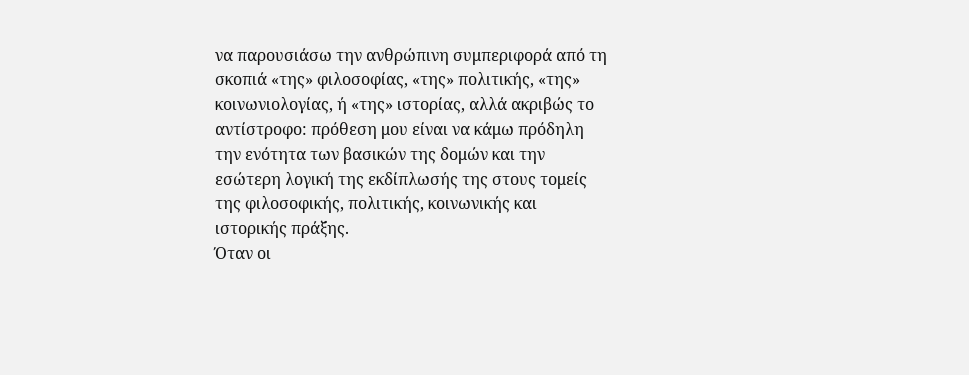να παρουσιάσω την ανθρώπινη συμπεριφορά από τη σκοπιά «της» φιλοσοφίας, «της» πολιτικής, «της» κοινωνιολογίας, ή «της» ιστορίας, αλλά ακριβώς το αντίστροφο: πρόθεση μου είναι να κάμω πρόδηλη την ενότητα των βασικών της δομών και την εσώτερη λογική της εκδίπλωσής της στους τομείς της φιλοσοφικής, πολιτικής, κοινωνικής και ιστορικής πράξης.
Όταν οι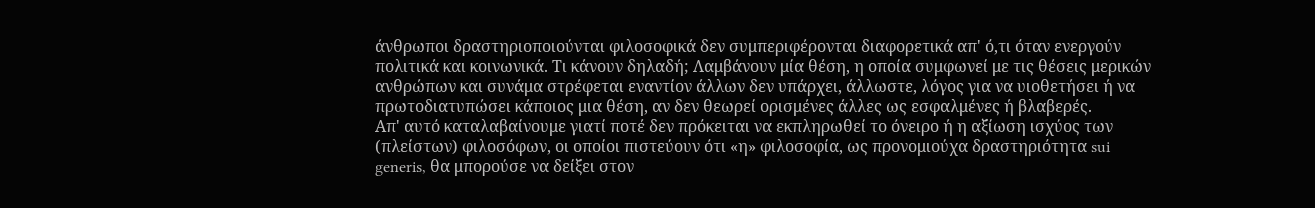άνθρωποι δραστηριοποιούνται φιλοσοφικά δεν συμπεριφέρονται διαφορετικά απ' ό,τι όταν ενεργούν πολιτικά και κοινωνικά. Τι κάνουν δηλαδή; Λαμβάνουν μία θέση, η οποία συμφωνεί με τις θέσεις μερικών ανθρώπων και συνάμα στρέφεται εναντίον άλλων δεν υπάρχει, άλλωστε, λόγος για να υιοθετήσει ή να πρωτοδιατυπώσει κάποιος μια θέση, αν δεν θεωρεί ορισμένες άλλες ως εσφαλμένες ή βλαβερές.
Απ' αυτό καταλαβαίνουμε γιατί ποτέ δεν πρόκειται να εκπληρωθεί το όνειρο ή η αξίωση ισχύος των (πλείστων) φιλοσόφων, οι οποίοι πιστεύουν ότι «η» φιλοσοφία, ως προνομιούχα δραστηριότητα sui generis, θα μπορούσε να δείξει στον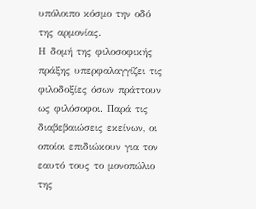υπόλοιπο κόσμο την οδό της αρμονίας.
Η δομή της φιλοσοφικής πράξης υπερφαλαγγίζει τις φιλοδοξίες όσων πράττουν ως φιλόσοφοι. Παρά τις διαβεβαιώσεις εκείνων, οι οποίοι επιδιώκουν για τον εαυτό τους το μονοπώλιο της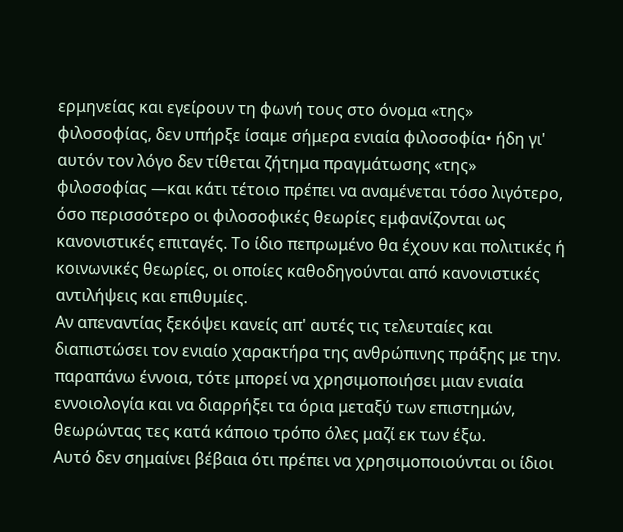ερμηνείας και εγείρουν τη φωνή τους στο όνομα «της» φιλοσοφίας, δεν υπήρξε ίσαμε σήμερα ενιαία φιλοσοφία• ήδη γι' αυτόν τον λόγο δεν τίθεται ζήτημα πραγμάτωσης «της» φιλοσοφίας —και κάτι τέτοιο πρέπει να αναμένεται τόσο λιγότερο, όσο περισσότερο οι φιλοσοφικές θεωρίες εμφανίζονται ως κανονιστικές επιταγές. Το ίδιο πεπρωμένο θα έχουν και πολιτικές ή κοινωνικές θεωρίες, οι οποίες καθοδηγούνται από κανονιστικές αντιλήψεις και επιθυμίες.
Αν απεναντίας ξεκόψει κανείς απ' αυτές τις τελευταίες και διαπιστώσει τον ενιαίο χαρακτήρα της ανθρώπινης πράξης με την. παραπάνω έννοια, τότε μπορεί να χρησιμοποιήσει μιαν ενιαία εννοιολογία και να διαρρήξει τα όρια μεταξύ των επιστημών, θεωρώντας τες κατά κάποιο τρόπο όλες μαζί εκ των έξω.
Αυτό δεν σημαίνει βέβαια ότι πρέπει να χρησιμοποιούνται οι ίδιοι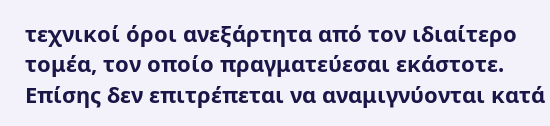τεχνικοί όροι ανεξάρτητα από τον ιδιαίτερο τομέα, τον οποίο πραγματεύεσαι εκάστοτε. Επίσης δεν επιτρέπεται να αναμιγνύονται κατά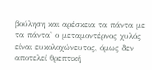βούληση και αρέσκεια τα πάντα με τα πάντα' ο μεταμοντέρνος χυλός είναι ευκολοχώνευτος, όμως δεν αποτελεί θρεπτική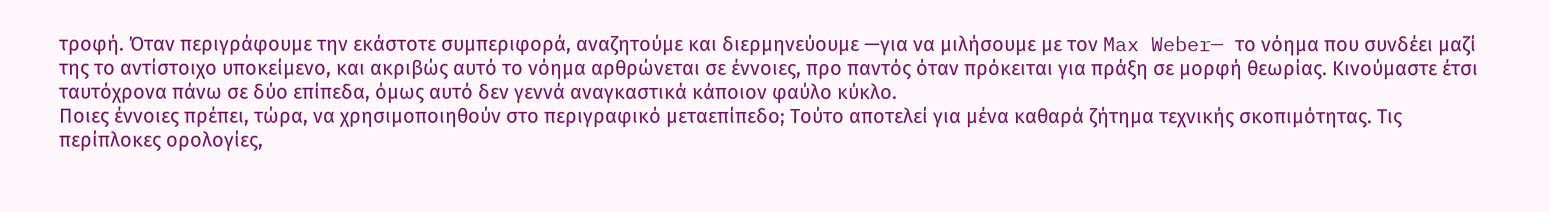τροφή. Όταν περιγράφουμε την εκάστοτε συμπεριφορά, αναζητούμε και διερμηνεύουμε —για να μιλήσουμε με τον Max Weber— το νόημα που συνδέει μαζί της το αντίστοιχο υποκείμενο, και ακριβώς αυτό το νόημα αρθρώνεται σε έννοιες, προ παντός όταν πρόκειται για πράξη σε μορφή θεωρίας. Κινούμαστε έτσι ταυτόχρονα πάνω σε δύο επίπεδα, όμως αυτό δεν γεννά αναγκαστικά κάποιον φαύλο κύκλο.
Ποιες έννοιες πρέπει, τώρα, να χρησιμοποιηθούν στο περιγραφικό μεταεπίπεδο; Τούτο αποτελεί για μένα καθαρά ζήτημα τεχνικής σκοπιμότητας. Τις περίπλοκες ορολογίες,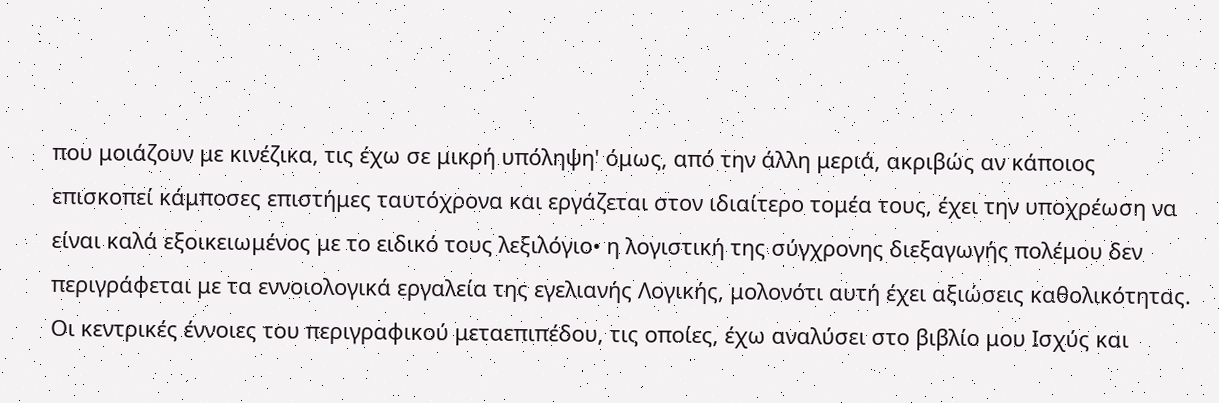που μοιάζουν με κινέζικα, τις έχω σε μικρή υπόληψη' όμως, από την άλλη μεριά, ακριβώς αν κάποιος επισκοπεί κάμποσες επιστήμες ταυτόχρονα και εργάζεται στον ιδιαίτερο τομέα τους, έχει την υποχρέωση να είναι καλά εξοικειωμένος με το ειδικό τους λεξιλόγιο• η λογιστική της σύγχρονης διεξαγωγής πολέμου δεν περιγράφεται με τα εννοιολογικά εργαλεία της εγελιανής Λογικής, μολονότι αυτή έχει αξιώσεις καθολικότητας.
Οι κεντρικές έννοιες του περιγραφικού μεταεπιπέδου, τις οποίες, έχω αναλύσει στο βιβλίο μου Ισχύς και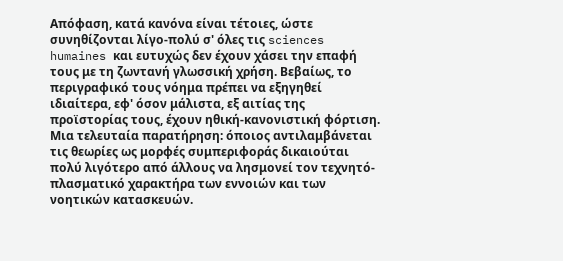Απόφαση, κατά κανόνα είναι τέτοιες, ώστε συνηθίζονται λίγο-πολύ σ' όλες τις sciences humaines και ευτυχώς δεν έχουν χάσει την επαφή τους με τη ζωντανή γλωσσική χρήση. Βεβαίως, το περιγραφικό τους νόημα πρέπει να εξηγηθεί ιδιαίτερα, εφ' όσον μάλιστα, εξ αιτίας της προϊστορίας τους, έχουν ηθική-κανονιστική φόρτιση.
Μια τελευταία παρατήρηση: όποιος αντιλαμβάνεται τις θεωρίες ως μορφές συμπεριφοράς δικαιούται πολύ λιγότερο από άλλους να λησμονεί τον τεχνητό-πλασματικό χαρακτήρα των εννοιών και των νοητικών κατασκευών.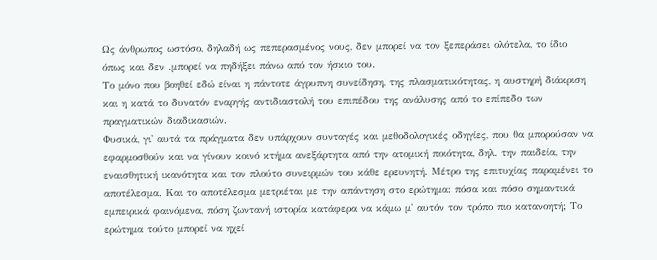Ως άνθρωπος ωστόσο, δηλαδή ως πεπερασμένος νους, δεν μπορεί να τον ξεπεράσει ολότελα, το ίδιο όπως και δεν .μπορεί να πηδήξει πάνω από τον ήσκιο του.
Το μόνο που βοηθεί εδώ είναι η πάντοτε άγρυπνη συνείδηση, της πλασματικότητας, η αυστηρή διάκριση και η κατά το δυνατόν εναργής αντιδιαστολή του επιπέδου της ανάλυσης από το επίπεδο των πραγματικών διαδικασιών.
Φυσικά, γι' αυτά τα πράγματα δεν υπάρχουν συνταγές και μεθοδολογικές οδηγίες, που θα μπορούσαν να εφαρμοσθούν και να γίνουν κοινό κτήμα ανεξάρτητα από την ατομική ποιότητα, δηλ. την παιδεία, την εναισθητική ικανότητα και τον πλούτο συνειρμών του κάθε ερευνητή. Μέτρο της επιτυχίας παραμένει το αποτέλεσμα. Και το αποτέλεσμα μετριέται με την απάντηση στο ερώτημα: πόσα και πόσο σημαντικά εμπειρικά φαινόμενα, πόση ζωντανή ιστορία κατάφερα να κάμω μ' αυτόν τον τρόπο πιο κατανοητή; Το ερώτημα τούτο μπορεί να ηχεί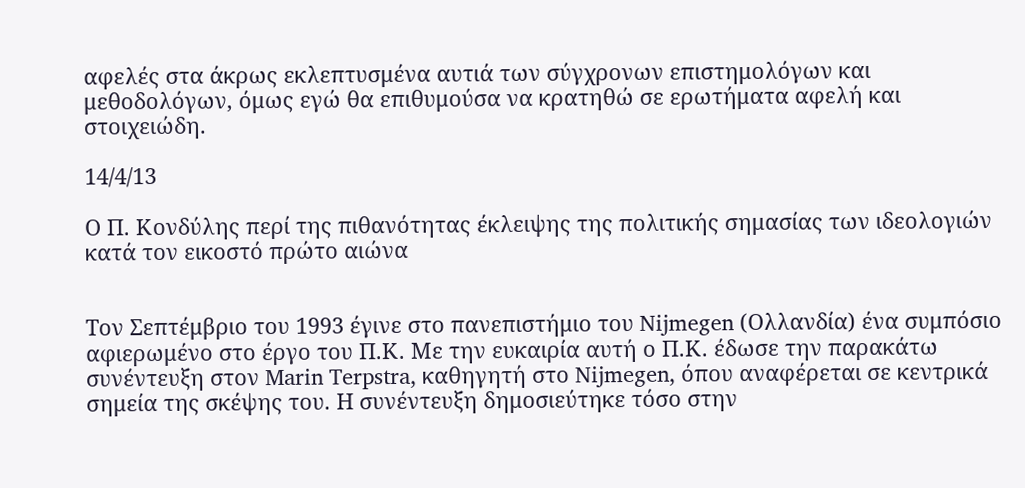αφελές στα άκρως εκλεπτυσμένα αυτιά των σύγχρονων επιστημολόγων και μεθοδολόγων, όμως εγώ θα επιθυμούσα να κρατηθώ σε ερωτήματα αφελή και στοιχειώδη.

14/4/13

Ο Π. Κονδύλης περί της πιθανότητας έκλειψης της πολιτικής σημασίας των ιδεολογιών κατά τον εικοστό πρώτο αιώνα


Τον Σεπτέμβριο του 1993 έγινε στο πανεπιστήμιο του Nijmegen (Ολλανδία) ένα συμπόσιο αφιερωμένο στο έργο του Π.Κ. Με την ευκαιρία αυτή ο Π.Κ. έδωσε την παρακάτω συνέντευξη στον Marin Terpstra, καθηγητή στο Nijmegen, όπου αναφέρεται σε κεντρικά σημεία της σκέψης του. Η συνέντευξη δημοσιεύτηκε τόσο στην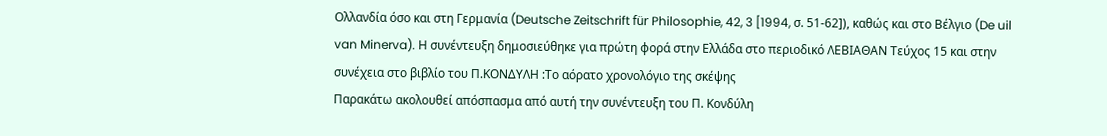Ολλανδία όσο και στη Γερμανία (Deutsche Zeitschrift für Philosophie, 42, 3 [1994, σ. 51-62]), καθώς και στο Βέλγιο (De uil van Minerva). Η συνέντευξη δημοσιεύθηκε για πρώτη φορά στην Ελλάδα στο περιοδικό ΛΕΒΙΑΘΑΝ Τεύχος 15 και στην συνέχεια στο βιβλίο του Π.ΚΟΝΔΥΛΗ :Το αόρατο χρονολόγιο της σκέψης
Παρακάτω ακολουθεί απόσπασμα από αυτή την συνέντευξη του Π. Κονδύλη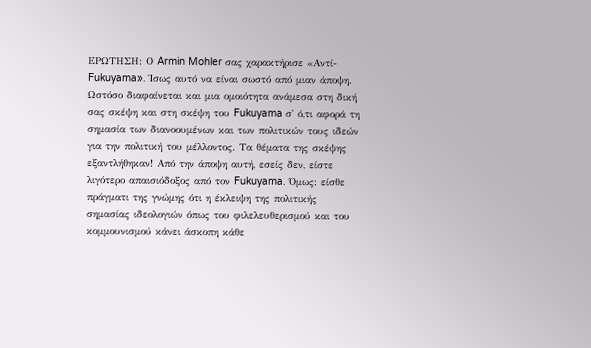ΕΡΩΤΗΣΗ: Ο Armin Mohler σας χαρακτήρισε «Αντί-Fukuyama». Ίσως αυτό να είναι σωστό από μιαν άποψη. Ωστόσο διαφαίνεται και μια ομοιότητα ανάμεσα στη δική σας σκέψη και στη σκέψη του Fukuyama σ' ό,τι αφορά τη σημασία των διανοουμένων και των πολιτικών τους ιδεών για την πολιτική του μέλλοντος. Τα θέματα της σκέψης εξαντλήθηκαν! Από την άποψη αυτή, εσείς δεν, είστε λιγότερο απαισιόδοξος από τον Fukuyama. Όμως: είσθε πράγματι της γνώμης ότι η έκλειψη της πολιτικής σημασίας ιδεολογιών όπως του φιλελευθερισμού και του κομμουνισμού κάνει άσκοπη κάθε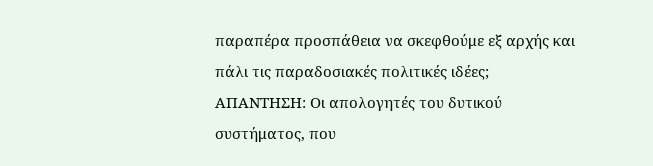παραπέρα προσπάθεια να σκεφθούμε εξ αρχής και πάλι τις παραδοσιακές πολιτικές ιδέες;
ΑΠΑΝΤΗΣΗ: Οι απολογητές του δυτικού συστήματος, που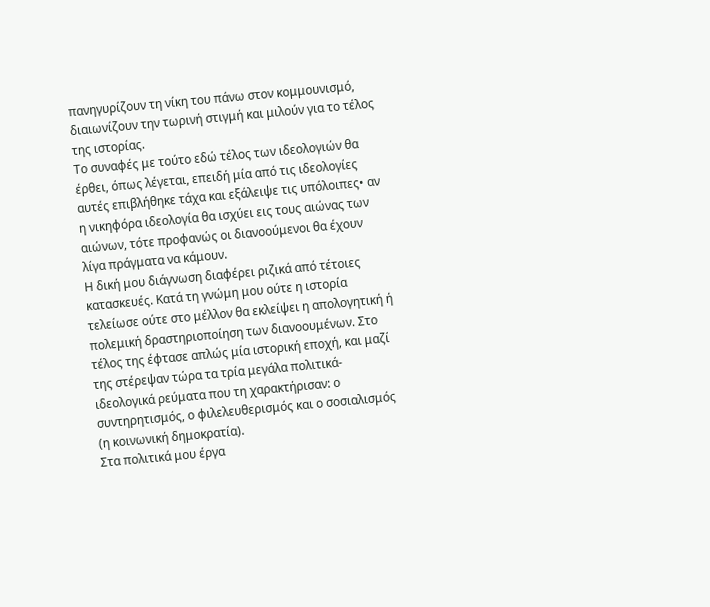πανηγυρίζουν τη νίκη του πάνω στον κομμουνισμό, διαιωνίζουν την τωρινή στιγμή και μιλούν για το τέλος της ιστορίας.
Το συναφές με τούτο εδώ τέλος των ιδεολογιών θα έρθει, όπως λέγεται, επειδή μία από τις ιδεολογίες αυτές επιβλήθηκε τάχα και εξάλειψε τις υπόλοιπες• αν η νικηφόρα ιδεολογία θα ισχύει εις τους αιώνας των αιώνων, τότε προφανώς οι διανοούμενοι θα έχουν λίγα πράγματα να κάμουν.
Η δική μου διάγνωση διαφέρει ριζικά από τέτοιες κατασκευές. Κατά τη γνώμη μου ούτε η ιστορία τελείωσε ούτε στο μέλλον θα εκλείψει η απολογητική ή πολεμική δραστηριοποίηση των διανοουμένων. Στο τέλος της έφτασε απλώς μία ιστορική εποχή, και μαζί της στέρεψαν τώρα τα τρία μεγάλα πολιτικά-ιδεολογικά ρεύματα που τη χαρακτήρισαν: ο συντηρητισμός, ο φιλελευθερισμός και ο σοσιαλισμός (η κοινωνική δημοκρατία).
Στα πολιτικά μου έργα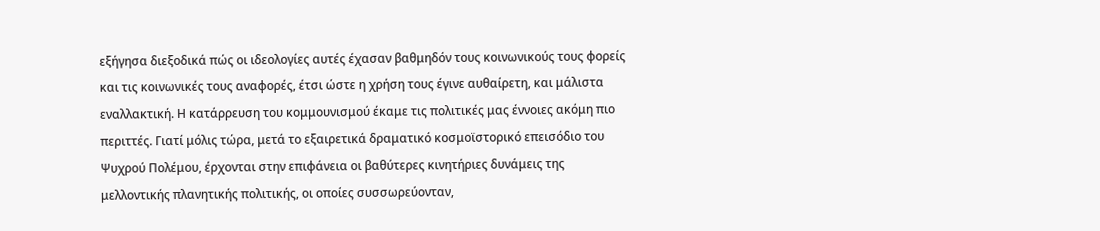εξήγησα διεξοδικά πώς οι ιδεολογίες αυτές έχασαν βαθμηδόν τους κοινωνικούς τους φορείς και τις κοινωνικές τους αναφορές, έτσι ώστε η χρήση τους έγινε αυθαίρετη, και μάλιστα εναλλακτική. Η κατάρρευση του κομμουνισμού έκαμε τις πολιτικές μας έννοιες ακόμη πιο περιττές. Γιατί μόλις τώρα, μετά το εξαιρετικά δραματικό κοσμοϊστορικό επεισόδιο του Ψυχρού Πολέμου, έρχονται στην επιφάνεια οι βαθύτερες κινητήριες δυνάμεις της μελλοντικής πλανητικής πολιτικής, οι οποίες συσσωρεύονταν,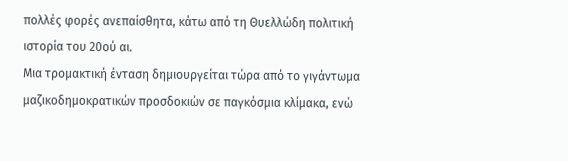πολλές φορές ανεπαίσθητα, κάτω από τη Θυελλώδη πολιτική ιστορία του 20ού αι.
Μια τρομακτική ένταση δημιουργείται τώρα από το γιγάντωμα μαζικοδημοκρατικών προσδοκιών σε παγκόσμια κλίμακα, ενώ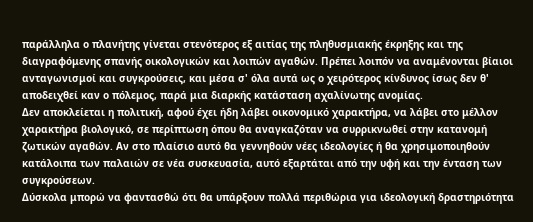παράλληλα ο πλανήτης γίνεται στενότερος εξ αιτίας της πληθυσμιακής έκρηξης και της διαγραφόμενης σπανής οικολογικών και λοιπών αγαθών. Πρέπει λοιπόν να αναμένονται βίαιοι ανταγωνισμοί και συγκρούσεις, και μέσα σ' όλα αυτά ως ο χειρότερος κίνδυνος ίσως δεν θ' αποδειχθεί καν ο πόλεμος, παρά μια διαρκής κατάσταση αχαλίνωτης ανομίας.
Δεν αποκλείεται η πολιτική, αφού έχει ήδη λάβει οικονομικό χαρακτήρα, να λάβει στο μέλλον χαρακτήρα βιολογικό, σε περίπτωση όπου θα αναγκαζόταν να συρρικνωθεί στην κατανομή ζωτικών αγαθών. Αν στο πλαίσιο αυτό θα γεννηθούν νέες ιδεολογίες ή θα χρησιμοποιηθούν κατάλοιπα των παλαιών σε νέα συσκευασία, αυτό εξαρτάται από την υφή και την ένταση των συγκρούσεων.
Δύσκολα μπορώ να φαντασθώ ότι θα υπάρξουν πολλά περιθώρια για ιδεολογική δραστηριότητα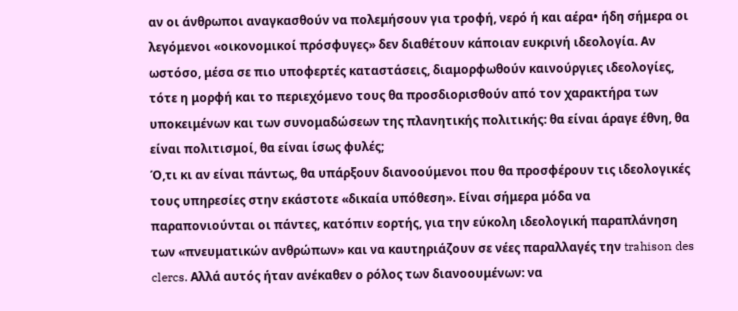αν οι άνθρωποι αναγκασθούν να πολεμήσουν για τροφή, νερό ή και αέρα• ήδη σήμερα οι λεγόμενοι «οικονομικοί πρόσφυγες» δεν διαθέτουν κάποιαν ευκρινή ιδεολογία. Αν ωστόσο, μέσα σε πιο υποφερτές καταστάσεις, διαμορφωθούν καινούργιες ιδεολογίες, τότε η μορφή και το περιεχόμενο τους θα προσδιορισθούν από τον χαρακτήρα των υποκειμένων και των συνομαδώσεων της πλανητικής πολιτικής: θα είναι άραγε έθνη, θα είναι πολιτισμοί, θα είναι ίσως φυλές;
Ό,τι κι αν είναι πάντως, θα υπάρξουν διανοούμενοι που θα προσφέρουν τις ιδεολογικές τους υπηρεσίες στην εκάστοτε «δικαία υπόθεση». Είναι σήμερα μόδα να παραπονιούνται οι πάντες, κατόπιν εορτής, για την εύκολη ιδεολογική παραπλάνηση των «πνευματικών ανθρώπων» και να καυτηριάζουν σε νέες παραλλαγές την trahison des clercs. Αλλά αυτός ήταν ανέκαθεν ο ρόλος των διανοουμένων: να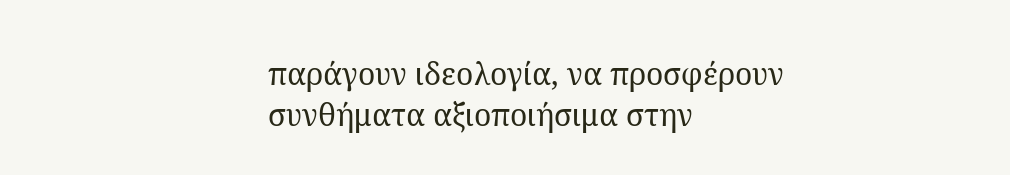παράγουν ιδεολογία, να προσφέρουν συνθήματα αξιοποιήσιμα στην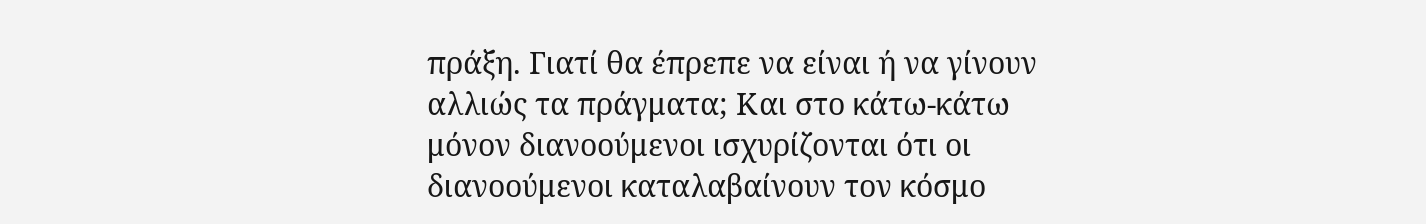πράξη. Γιατί θα έπρεπε να είναι ή να γίνουν αλλιώς τα πράγματα; Και στο κάτω-κάτω μόνον διανοούμενοι ισχυρίζονται ότι οι διανοούμενοι καταλαβαίνουν τον κόσμο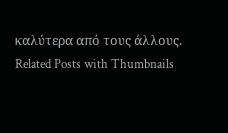καλύτερα από τους άλλους.
Related Posts with Thumbnails